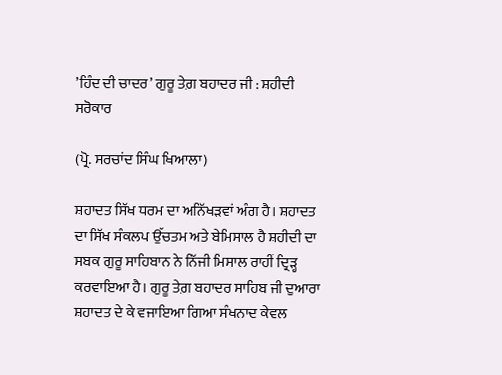’ਹਿੰਦ ਦੀ ਚਾਦਰ’ ਗੁਰੂ ਤੇਗ਼ ਬਹਾਦਰ ਜੀ : ਸ਼ਹੀਦੀ ਸਰੋਕਾਰ

(ਪ੍ਰੋ. ਸਰਚਾਂਦ ਸਿੰਘ ਖਿਆਲਾ)

ਸ਼ਹਾਦਤ ਸਿੱਖ ਧਰਮ ਦਾ ਅਨਿੱਖੜਵਾਂ ਅੰਗ ਹੈ। ਸ਼ਹਾਦਤ ਦਾ ਸਿੱਖ ਸੰਕਲਪ ਉੱਚਤਮ ਅਤੇ ਬੇਮਿਸਾਲ ਹੈ ਸ਼ਹੀਦੀ ਦਾ ਸਬਕ ਗੁਰੂ ਸਾਹਿਬਾਨ ਨੇ ਨਿੱਜੀ ਮਿਸਾਲ ਰਾਹੀਂ ਦ੍ਰਿੜ੍ਹ ਕਰਵਾਇਆ ਹੈ। ਗੁਰੂ ਤੇਗ਼ ਬਹਾਦਰ ਸਾਹਿਬ ਜੀ ਦੁਆਰਾ ਸ਼ਹਾਦਤ ਦੇ ਕੇ ਵਜਾਇਆ ਗਿਆ ਸੰਖਨਾਦ ਕੇਵਲ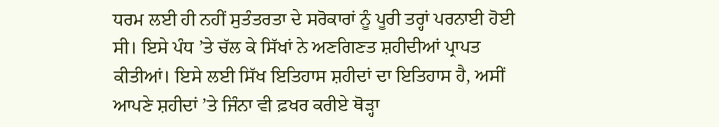ਧਰਮ ਲਈ ਹੀ ਨਹੀਂ ਸੁਤੰਤਰਤਾ ਦੇ ਸਰੋਕਾਰਾਂ ਨੂੰ ਪੂਰੀ ਤਰ੍ਹਾਂ ਪਰਨਾਈ ਹੋਈ ਸੀ। ਇਸੇ ਪੰਧ ’ਤੇ ਚੱਲ ਕੇ ਸਿੱਖਾਂ ਨੇ ਅਣਗਿਣਤ ਸ਼ਹੀਦੀਆਂ ਪ੍ਰਾਪਤ ਕੀਤੀਆਂ। ਇਸੇ ਲਈ ਸਿੱਖ ਇਤਿਹਾਸ ਸ਼ਹੀਦਾਂ ਦਾ ਇਤਿਹਾਸ ਹੈ, ਅਸੀਂ ਆਪਣੇ ਸ਼ਹੀਦਾਂ ’ਤੇ ਜਿੰਨਾ ਵੀ ਫ਼ਖਰ ਕਰੀਏ ਥੋੜ੍ਹਾ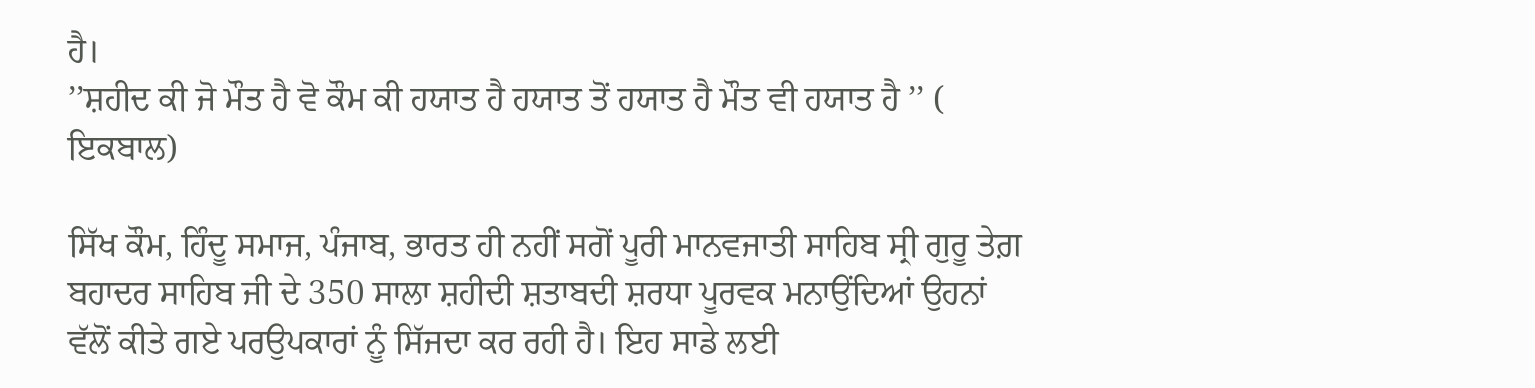ਹੈ।
’’ਸ਼ਹੀਦ ਕੀ ਜੋ ਮੌਤ ਹੈ ਵੋ ਕੌਮ ਕੀ ਹਯਾਤ ਹੈ ਹਯਾਤ ਤੋਂ ਹਯਾਤ ਹੈ ਮੌਤ ਵੀ ਹਯਾਤ ਹੈ ’’ ( ਇਕਬਾਲ)

ਸਿੱਖ ਕੌਮ, ਹਿੰਦੂ ਸਮਾਜ, ਪੰਜਾਬ, ਭਾਰਤ ਹੀ ਨਹੀਂ ਸਗੋਂ ਪੂਰੀ ਮਾਨਵਜਾਤੀ ਸਾਹਿਬ ਸ੍ਰੀ ਗੁਰੂ ਤੇਗ਼ ਬਹਾਦਰ ਸਾਹਿਬ ਜੀ ਦੇ 350 ਸਾਲਾ ਸ਼ਹੀਦੀ ਸ਼ਤਾਬਦੀ ਸ਼ਰਧਾ ਪੂਰਵਕ ਮਨਾਉਂਦਿਆਂ ਉਹਨਾਂ ਵੱਲੋਂ ਕੀਤੇ ਗਏ ਪਰਉਪਕਾਰਾਂ ਨੂੰ ਸਿੱਜਦਾ ਕਰ ਰਹੀ ਹੈ। ਇਹ ਸਾਡੇ ਲਈ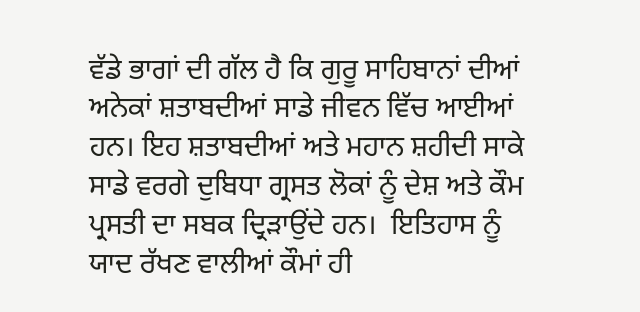ਵੱਡੇ ਭਾਗਾਂ ਦੀ ਗੱਲ ਹੈ ਕਿ ਗੁਰੂ ਸਾਹਿਬਾਨਾਂ ਦੀਆਂ ਅਨੇਕਾਂ ਸ਼ਤਾਬਦੀਆਂ ਸਾਡੇ ਜੀਵਨ ਵਿੱਚ ਆਈਆਂ ਹਨ। ਇਹ ਸ਼ਤਾਬਦੀਆਂ ਅਤੇ ਮਹਾਨ ਸ਼ਹੀਦੀ ਸਾਕੇ ਸਾਡੇ ਵਰਗੇ ਦੁਬਿਧਾ ਗ੍ਰਸਤ ਲੋਕਾਂ ਨੂੰ ਦੇਸ਼ ਅਤੇ ਕੌਮ ਪ੍ਰਸਤੀ ਦਾ ਸਬਕ ਦ੍ਰਿੜਾਉਂਦੇ ਹਨ।  ਇਤਿਹਾਸ ਨੂੰ ਯਾਦ ਰੱਖਣ ਵਾਲੀਆਂ ਕੌਮਾਂ ਹੀ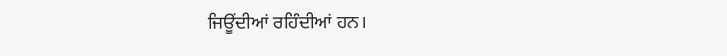ਜਿਊਂਦੀਆਂ ਰਹਿੰਦੀਆਂ ਹਨ।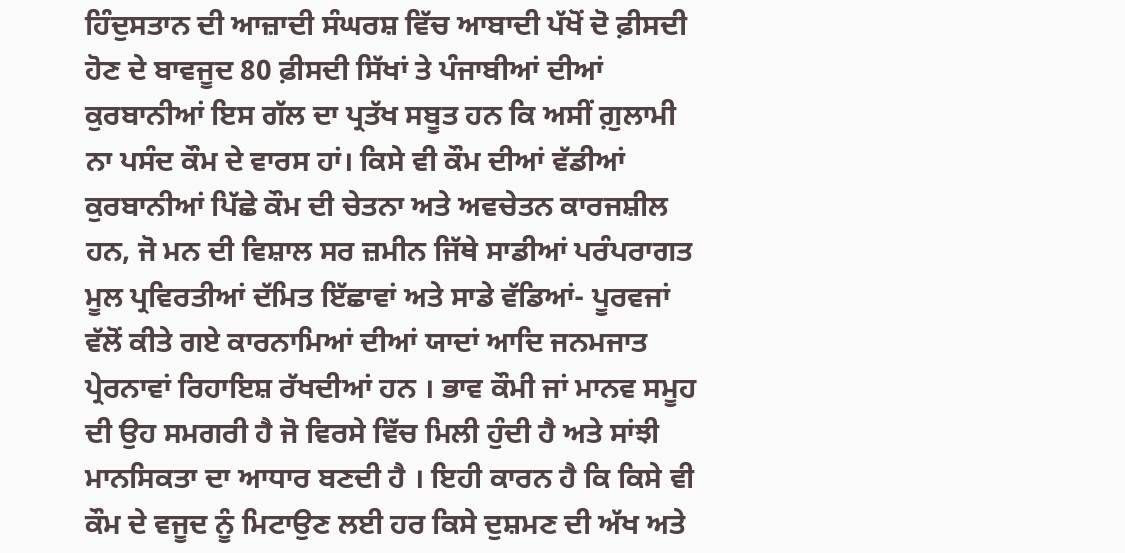ਹਿੰਦੁਸਤਾਨ ਦੀ ਆਜ਼ਾਦੀ ਸੰਘਰਸ਼ ਵਿੱਚ ਆਬਾਦੀ ਪੱਖੋਂ ਦੋ ਫ਼ੀਸਦੀ ਹੋਣ ਦੇ ਬਾਵਜੂਦ 80 ਫ਼ੀਸਦੀ ਸਿੱਖਾਂ ਤੇ ਪੰਜਾਬੀਆਂ ਦੀਆਂ ਕੁਰਬਾਨੀਆਂ ਇਸ ਗੱਲ ਦਾ ਪ੍ਰਤੱਖ ਸਬੂਤ ਹਨ ਕਿ ਅਸੀਂ ਗ਼ੁਲਾਮੀ ਨਾ ਪਸੰਦ ਕੌਮ ਦੇ ਵਾਰਸ ਹਾਂ। ਕਿਸੇ ਵੀ ਕੌਮ ਦੀਆਂ ਵੱਡੀਆਂ ਕੁਰਬਾਨੀਆਂ ਪਿੱਛੇ ਕੌਮ ਦੀ ਚੇਤਨਾ ਅਤੇ ਅਵਚੇਤਨ ਕਾਰਜਸ਼ੀਲ ਹਨ, ਜੋ ਮਨ ਦੀ ਵਿਸ਼ਾਲ ਸਰ ਜ਼ਮੀਨ ਜਿੱਥੇ ਸਾਡੀਆਂ ਪਰੰਪਰਾਗਤ ਮੂਲ ਪ੍ਰਵਿਰਤੀਆਂ ਦੱਮਿਤ ਇੱਛਾਵਾਂ ਅਤੇ ਸਾਡੇ ਵੱਡਿਆਂ- ਪੂਰਵਜਾਂ ਵੱਲੋਂ ਕੀਤੇ ਗਏ ਕਾਰਨਾਮਿਆਂ ਦੀਆਂ ਯਾਦਾਂ ਆਦਿ ਜਨਮਜਾਤ ਪ੍ਰੇਰਨਾਵਾਂ ਰਿਹਾਇਸ਼ ਰੱਖਦੀਆਂ ਹਨ । ਭਾਵ ਕੌਮੀ ਜਾਂ ਮਾਨਵ ਸਮੂਹ ਦੀ ਉਹ ਸਮਗਰੀ ਹੈ ਜੋ ਵਿਰਸੇ ਵਿੱਚ ਮਿਲੀ ਹੁੰਦੀ ਹੈ ਅਤੇ ਸਾਂਝੀ ਮਾਨਸਿਕਤਾ ਦਾ ਆਧਾਰ ਬਣਦੀ ਹੈ । ਇਹੀ ਕਾਰਨ ਹੈ ਕਿ ਕਿਸੇ ਵੀ ਕੌਮ ਦੇ ਵਜੂਦ ਨੂੰ ਮਿਟਾਉਣ ਲਈ ਹਰ ਕਿਸੇ ਦੁਸ਼ਮਣ ਦੀ ਅੱਖ ਅਤੇ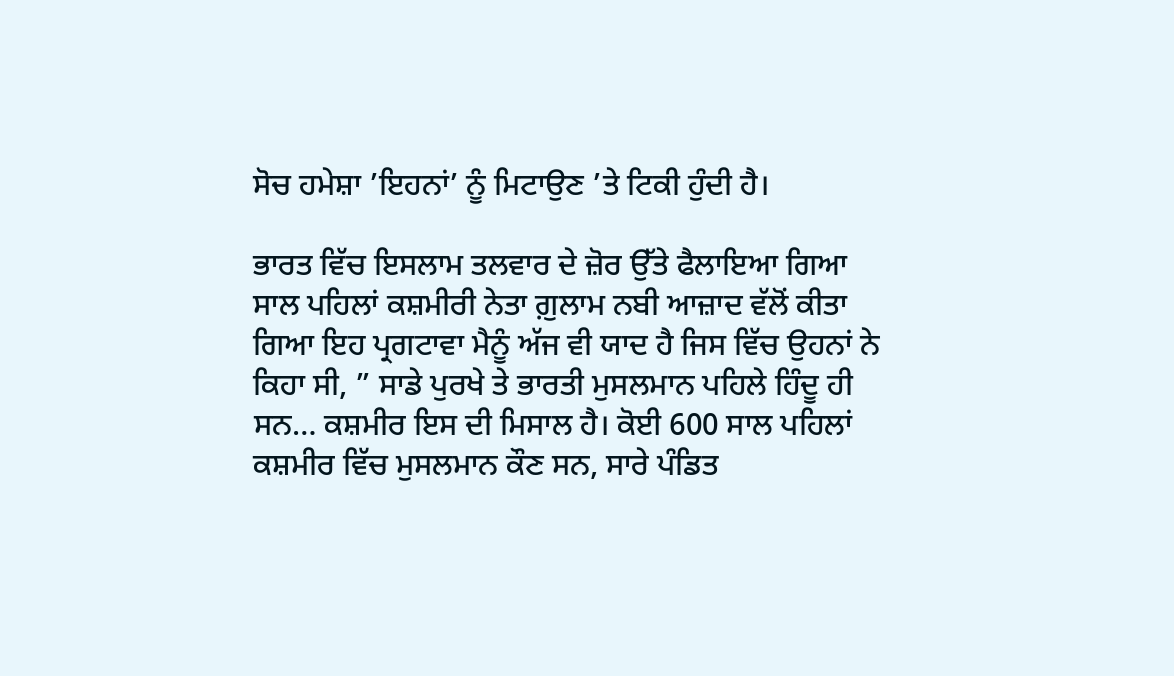ਸੋਚ ਹਮੇਸ਼ਾ ’ਇਹਨਾਂ’ ਨੂੰ ਮਿਟਾਉਣ ’ਤੇ ਟਿਕੀ ਹੁੰਦੀ ਹੈ।

ਭਾਰਤ ਵਿੱਚ ਇਸਲਾਮ ਤਲਵਾਰ ਦੇ ਜ਼ੋਰ ਉੱਤੇ ਫੈਲਾਇਆ ਗਿਆ
ਸਾਲ ਪਹਿਲਾਂ ਕਸ਼ਮੀਰੀ ਨੇਤਾ ਗ਼ੁਲਾਮ ਨਬੀ ਆਜ਼ਾਦ ਵੱਲੋਂ ਕੀਤਾ ਗਿਆ ਇਹ ਪ੍ਰਗਟਾਵਾ ਮੈਨੂੰ ਅੱਜ ਵੀ ਯਾਦ ਹੈ ਜਿਸ ਵਿੱਚ ਉਹਨਾਂ ਨੇ ਕਿਹਾ ਸੀ, ” ਸਾਡੇ ਪੁਰਖੇ ਤੇ ਭਾਰਤੀ ਮੁਸਲਮਾਨ ਪਹਿਲੇ ਹਿੰਦੂ ਹੀ ਸਨ… ਕਸ਼ਮੀਰ ਇਸ ਦੀ ਮਿਸਾਲ ਹੈ। ਕੋਈ 600 ਸਾਲ ਪਹਿਲਾਂ ਕਸ਼ਮੀਰ ਵਿੱਚ ਮੁਸਲਮਾਨ ਕੌਣ ਸਨ, ਸਾਰੇ ਪੰਡਿਤ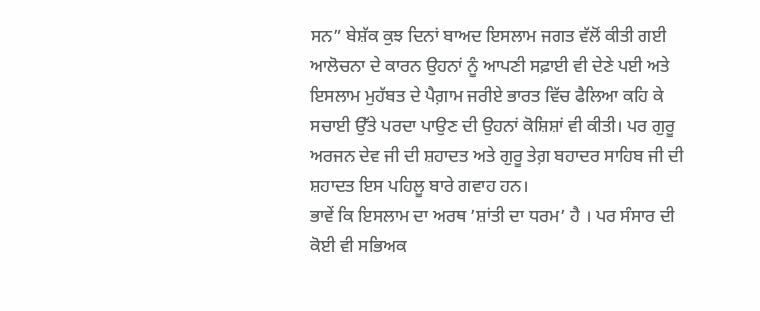ਸਨ” ਬੇਸ਼ੱਕ ਕੁਝ ਦਿਨਾਂ ਬਾਅਦ ਇਸਲਾਮ ਜਗਤ ਵੱਲੋਂ ਕੀਤੀ ਗਈ ਆਲੋਚਨਾ ਦੇ ਕਾਰਨ ਉਹਨਾਂ ਨੂੰ ਆਪਣੀ ਸਫ਼ਾਈ ਵੀ ਦੇਣੇ ਪਈ ਅਤੇ ਇਸਲਾਮ ਮੁਹੱਬਤ ਦੇ ਪੈਗ਼ਾਮ ਜਰੀਏ ਭਾਰਤ ਵਿੱਚ ਫੈਲਿਆ ਕਹਿ ਕੇ ਸਚਾਈ ਉੱਤੇ ਪਰਦਾ ਪਾਉਣ ਦੀ ਉਹਨਾਂ ਕੋਸ਼ਿਸ਼ਾਂ ਵੀ ਕੀਤੀ। ਪਰ ਗੁਰੂ ਅਰਜਨ ਦੇਵ ਜੀ ਦੀ ਸ਼ਹਾਦਤ ਅਤੇ ਗੁਰੂ ਤੇਗ਼ ਬਹਾਦਰ ਸਾਹਿਬ ਜੀ ਦੀ ਸ਼ਹਾਦਤ ਇਸ ਪਹਿਲੂ ਬਾਰੇ ਗਵਾਹ ਹਨ।
ਭਾਵੇਂ ਕਿ ਇਸਲਾਮ ਦਾ ਅਰਥ ’ਸ਼ਾਂਤੀ ਦਾ ਧਰਮ’ ਹੈ । ਪਰ ਸੰਸਾਰ ਦੀ ਕੋਈ ਵੀ ਸਭਿਅਕ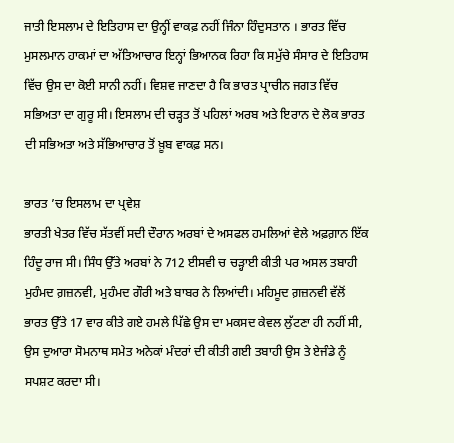ਜਾਤੀ ਇਸਲਾਮ ਦੇ ਇਤਿਹਾਸ ਦਾ ਉਨ੍ਹੀਂ ਵਾਕਫ਼ ਨਹੀਂ ਜਿੰਨਾ ਹਿੰਦੁਸਤਾਨ । ਭਾਰਤ ਵਿੱਚ ਮੁਸਲਮਾਨ ਹਾਕਮਾਂ ਦਾ ਅੱਤਿਆਚਾਰ ਇਨ੍ਹਾਂ ਭਿਆਨਕ ਰਿਹਾ ਕਿ ਸਮੁੱਚੇ ਸੰਸਾਰ ਦੇ ਇਤਿਹਾਸ ਵਿੱਚ ਉਸ ਦਾ ਕੋਈ ਸਾਨੀ ਨਹੀਂ। ਵਿਸ਼ਵ ਜਾਣਦਾ ਹੈ ਕਿ ਭਾਰਤ ਪ੍ਰਾਚੀਨ ਜਗਤ ਵਿੱਚ ਸਭਿਅਤਾ ਦਾ ਗੁਰੂ ਸੀ। ਇਸਲਾਮ ਦੀ ਚੜ੍ਹਤ ਤੋਂ ਪਹਿਲਾਂ ਅਰਬ ਅਤੇ ਇਰਾਨ ਦੇ ਲੋਕ ਭਾਰਤ ਦੀ ਸਭਿਅਤਾ ਅਤੇ ਸੱਭਿਆਚਾਰ ਤੋਂ ਖ਼ੂਬ ਵਾਕਫ਼ ਸਨ।

ਭਾਰਤ ’ਚ ਇਸਲਾਮ ਦਾ ਪ੍ਰਵੇਸ਼
ਭਾਰਤੀ ਖੇਤਰ ਵਿੱਚ ਸੱਤਵੀਂ ਸਦੀ ਦੌਰਾਨ ਅਰਬਾਂ ਦੇ ਅਸਫਲ ਹਮਲਿਆਂ ਵੇਲੇ ਅਫ਼ਗ਼ਾਨ ਇੱਕ ਹਿੰਦੂ ਰਾਜ ਸੀ। ਸਿੰਧ ਉੱਤੇ ਅਰਬਾਂ ਨੇ 712 ਈਸਵੀ ਚ ਚੜ੍ਹਾਈ ਕੀਤੀ ਪਰ ਅਸਲ ਤਬਾਹੀ ਮੁਹੰਮਦ ਗ਼ਜ਼ਨਵੀ, ਮੁਹੰਮਦ ਗੌਰੀ ਅਤੇ ਬਾਬਰ ਨੇ ਲਿਆਂਦੀ। ਮਹਿਮੂਦ ਗ਼ਜ਼ਨਵੀ ਵੱਲੋਂ ਭਾਰਤ ਉੱਤੇ 17 ਵਾਰ ਕੀਤੇ ਗਏ ਹਮਲੇ ਪਿੱਛੇ ਉਸ ਦਾ ਮਕਸਦ ਕੇਵਲ ਲੁੱਟਣਾ ਹੀ ਨਹੀਂ ਸੀ, ਉਸ ਦੁਆਰਾ ਸੋਮਨਾਥ ਸਮੇਤ ਅਨੇਕਾਂ ਮੰਦਰਾਂ ਦੀ ਕੀਤੀ ਗਈ ਤਬਾਹੀ ਉਸ ਤੇ ਏਜੰਡੇ ਨੂੰ ਸਪਸ਼ਟ ਕਰਦਾ ਸੀ।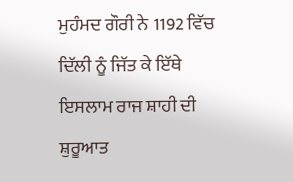ਮੁਹੰਮਦ ਗੌਰੀ ਨੇ 1192 ਵਿੱਚ ਦਿੱਲੀ ਨੂੰ ਜਿੱਤ ਕੇ ਇੱਥੇ ਇਸਲਾਮ ਰਾਜ ਸ਼ਾਹੀ ਦੀ ਸ਼ੁਰੂਆਤ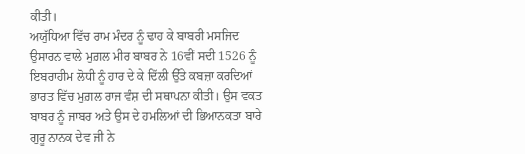ਕੀਤੀ।
ਅਯੁੱਧਿਆ ਵਿੱਚ ਰਾਮ ਮੰਦਰ ਨੂੰ ਢਾਹ ਕੇ ਬਾਬਰੀ ਮਸਜਿਦ ਉਸਾਰਨ ਵਾਲੇ ਮੁਗ਼ਲ ਮੀਰ ਬਾਬਰ ਨੇ 16ਵੀਂ ਸਦੀ 1526 ਨੂੰ ਇਬਰਾਹੀਮ ਲੋਧੀ ਨੂੰ ਹਾਰ ਦੇ ਕੇ ਦਿੱਲੀ ਉੱਤੇ ਕਬਜ਼ਾ ਕਰਦਿਆਂ ਭਾਰਤ ਵਿੱਚ ਮੁਗ਼ਲ ਰਾਜ ਵੰਸ਼ ਦੀ ਸਥਾਪਨਾ ਕੀਤੀ। ਉਸ ਵਕਤ ਬਾਬਰ ਨੂੰ ਜਾਬਰ ਅਤੇ ਉਸ ਦੇ ਹਮਲਿਆਂ ਦੀ ਭਿਆਨਕਤਾ ਬਾਰੇ ਗੁਰੂ ਨਾਨਕ ਦੇਵ ਜੀ ਨੇ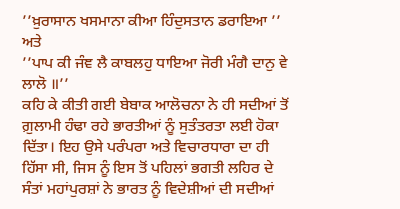’’ਖ਼ੁਰਾਸਾਨ ਖਸਮਾਨਾ ਕੀਆ ਹਿੰਦੁਸਤਾਨ ਡਰਾਇਆ ’’ ਅਤੇ
’’ਪਾਪ ਕੀ ਜੰਞ ਲੈ ਕਾਬਲਹੁ ਧਾਇਆ ਜੋਰੀ ਮੰਗੈ ਦਾਨੁ ਵੇ ਲਾਲੋ ॥’’
ਕਹਿ ਕੇ ਕੀਤੀ ਗਈ ਬੇਬਾਕ ਆਲੋਚਨਾ ਨੇ ਹੀ ਸਦੀਆਂ ਤੋਂ ਗ਼ੁਲਾਮੀ ਹੰਢਾ ਰਹੇ ਭਾਰਤੀਆਂ ਨੂੰ ਸੁਤੰਤਰਤਾ ਲਈ ਹੋਕਾ ਦਿੱਤਾ। ਇਹ ਉਸੇ ਪਰੰਪਰਾ ਅਤੇ ਵਿਚਾਰਧਾਰਾ ਦਾ ਹੀ ਹਿੱਸਾ ਸੀ, ਜਿਸ ਨੂੰ ਇਸ ਤੋਂ ਪਹਿਲਾਂ ਭਗਤੀ ਲਹਿਰ ਦੇ ਸੰਤਾਂ ਮਹਾਂਪੁਰਸ਼ਾਂ ਨੇ ਭਾਰਤ ਨੂੰ ਵਿਦੇਸ਼ੀਆਂ ਦੀ ਸਦੀਆਂ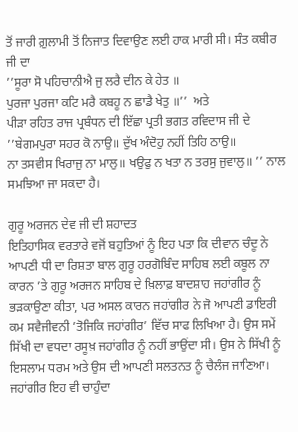ਤੋਂ ਜਾਰੀ ਗ਼ੁਲਾਮੀ ਤੋਂ ਨਿਜਾਤ ਦਿਵਾਉਣ ਲਈ ਹਾਕ ਮਾਰੀ ਸੀ। ਸੰਤ ਕਬੀਰ ਜੀ ਦਾ
’’ਸੂਰਾ ਸੋ ਪਹਿਚਾਨੀਐ ਜੁ ਲਰੈ ਦੀਨ ਕੇ ਹੇਤ ॥
ਪੁਰਜਾ ਪੁਰਜਾ ਕਟਿ ਮਰੈ ਕਬਹੂ ਨ ਛਾਡੈ ਖੇਤੁ ॥’’  ਅਤੇ
ਪੀੜਾ ਰਹਿਤ ਰਾਜ ਪ੍ਰਬੰਧਨ ਦੀ ਇੱਛਾ ਪ੍ਰਤੀ ਭਗਤ ਰਵਿਦਾਸ ਜੀ ਦੇ
’’ਬੇਗਮਪੁਰਾ ਸਹਰ ਕੋ ਨਾਉ॥ ਦੁੱਖ ਅੰਦੋਹੁ ਨਹੀਂ ਤਿਹਿ ਠਾਉ॥
ਨਾ ਤਸਵੀਸ ਖਿਰਾਜੁ ਨਾ ਮਾਲੁ॥ ਖਉਫੁ ਨ ਖਤਾ ਨ ਤਰਸੁ ਜੁਵਾਲੁ॥ ’’ ਨਾਲ ਸਮਝਿਆ ਜਾ ਸਕਦਾ ਹੈ।

ਗੁਰੂ ਅਰਜਨ ਦੇਵ ਜੀ ਦੀ ਸ਼ਹਾਦਤ
ਇਤਿਹਾਸਿਕ ਵਰਤਾਰੇ ਵਜੋਂ ਬਹੁਤਿਆਂ ਨੂੰ ਇਹ ਪਤਾ ਕਿ ਦੀਵਾਨ ਚੰਦੂ ਨੇ ਆਪਣੀ ਧੀ ਦਾ ਰਿਸ਼ਤਾ ਬਾਲ ਗੁਰੂ ਹਰਗੋਬਿੰਦ ਸਾਹਿਬ ਲਈ ਕਬੂਲ ਨਾ ਕਾਰਨ ’ਤੇ ਗੁਰੂ ਅਰਜਨ ਸਾਹਿਬ ਦੇ ਖ਼ਿਲਾਫ਼ ਬਾਦਸ਼ਾਹ ਜਹਾਂਗੀਰ ਨੂੰ ਭੜਕਾਉਣਾ ਕੀਤਾ, ਪਰ ਅਸਲ ਕਾਰਨ ਜਹਾਂਗੀਰ ਨੇ ਜੋ ਆਪਣੀ ਡਾਇਰੀ ਕਮ ਸਵੈਜੀਵਨੀ ’ਤੋਜਿਕਿ ਜਹਾਂਗੀਰ’ ਵਿੱਚ ਸਾਫ ਲਿਖਿਆ ਹੈ। ਉਸ ਸਮੇਂ ਸਿੱਖੀ ਦਾ ਵਧਦਾ ਰਸੂਖ਼ ਜਹਾਂਗੀਰ ਨੂੰ ਨਹੀਂ ਭਾਉਂਦਾ ਸੀ। ਉਸ ਨੇ ਸਿੱਖੀ ਨੂੰ ਇਸਲਾਮ ਧਰਮ ਅਤੇ ਉਸ ਦੀ ਆਪਣੀ ਸਲਤਨਤ ਨੂੰ ਚੈਲੰਜ ਜਾਣਿਆ। ਜਹਾਂਗੀਰ ਇਹ ਵੀ ਚਾਹੁੰਦਾ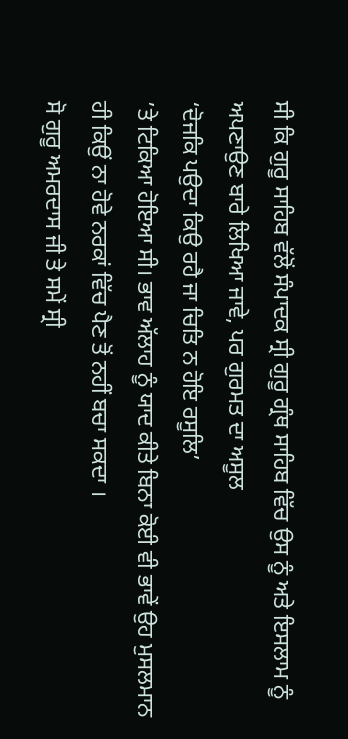ਸੀ ਕਿ ਗੁਰੂ ਸਾਹਿਬ ਵੱਲੋਂ ਸੰਪਾਦਕ ਸ੍ਰੀ ਗੁਰੂ ਗ੍ਰੰਥ ਸਾਹਿਬ ਵਿੱਚ ਉਸ ਨੂੰ ਅਤੇ ਇਸਲਾਮ ਨੂੰ ਅਪਣਾਉਣ ਬਾਰੇ ਲਿਖਿਆ ਜਾਵੇ, ਪਰ ਗੁਰਮਤ ਦਾ ਅਸੂਲ
‘ਦੋਜਕਿ ਪਉਦਾ ਕਿਉ ਰਹੈ ਜਾ ਚਿਤਿ ਨ ਹੋਇ ਰਸੂਲਿ’
’ਤੇ ਟਿਕਿਆ ਹੋਇਆ ਸੀ। ਭਾਵ ਅੱਲਾਹ ਨੂੰ ਯਾਦ ਕੀਤੇ ਬਿਨਾ ਕੋਈ ਵੀ ਭਾਵੇਂ ਉਹ ਮੁਸਲਮਾਨ ਹੀ ਕਿਉਂ ਨਾ ਹੋਵੇ ਨਰਕਾਂ ਵਿੱਚ ਪੈਣ ਤੋਂ ਨਹੀਂ ਬਚਾ ਸਕਦਾ ।
ਸੋ ਗੁਰੂ ਅਮਰਦਾਸ ਜੀ ਤੇ ਸਮੇਂ ਸ੍ਰੀ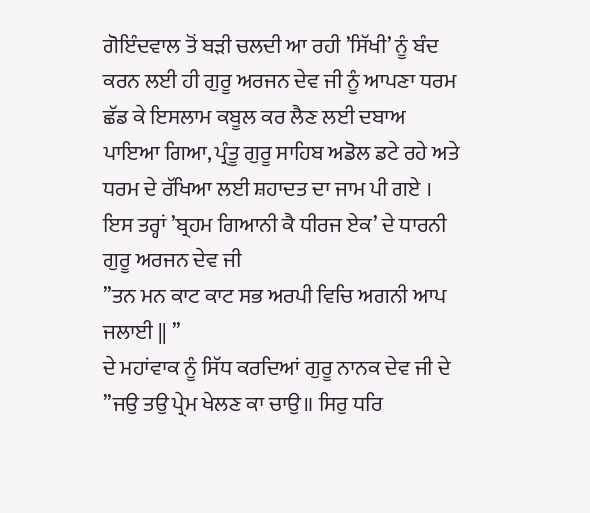ਗੋਇੰਦਵਾਲ ਤੋਂ ਬੜੀ ਚਲਦੀ ਆ ਰਹੀ ’ਸਿੱਖੀ’ ਨੂੰ ਬੰਦ ਕਰਨ ਲਈ ਹੀ ਗੁਰੂ ਅਰਜਨ ਦੇਵ ਜੀ ਨੂੰ ਆਪਣਾ ਧਰਮ ਛੱਡ ਕੇ ਇਸਲਾਮ ਕਬੂਲ ਕਰ ਲੈਣ ਲਈ ਦਬਾਅ ਪਾਇਆ ਗਿਆ, ਪ੍ਰੰਤੂ ਗੁਰੂ ਸਾਹਿਬ ਅਡੋਲ ਡਟੇ ਰਹੇ ਅਤੇ ਧਰਮ ਦੇ ਰੱਖਿਆ ਲਈ ਸ਼ਹਾਦਤ ਦਾ ਜਾਮ ਪੀ ਗਏ ।
ਇਸ ਤਰ੍ਹਾਂ ’ਬ੍ਰਹਮ ਗਿਆਨੀ ਕੈ ਧੀਰਜ ਏਕ’ ਦੇ ਧਾਰਨੀ ਗੁਰੂ ਅਰਜਨ ਦੇਵ ਜੀ
’’ਤਨ ਮਨ ਕਾਟ ਕਾਟ ਸਭ ਅਰਪੀ ਵਿਚਿ ਅਗਨੀ ਆਪ ਜਲਾਈ || ’’
ਦੇ ਮਹਾਂਵਾਕ ਨੂੰ ਸਿੱਧ ਕਰਦਿਆਂ ਗੁਰੂ ਨਾਨਕ ਦੇਵ ਜੀ ਦੇ
’’ਜਉ ਤਉ ਪ੍ਰੇਮ ਖੇਲਣ ਕਾ ਚਾਉ॥ ਸਿਰੁ ਧਰਿ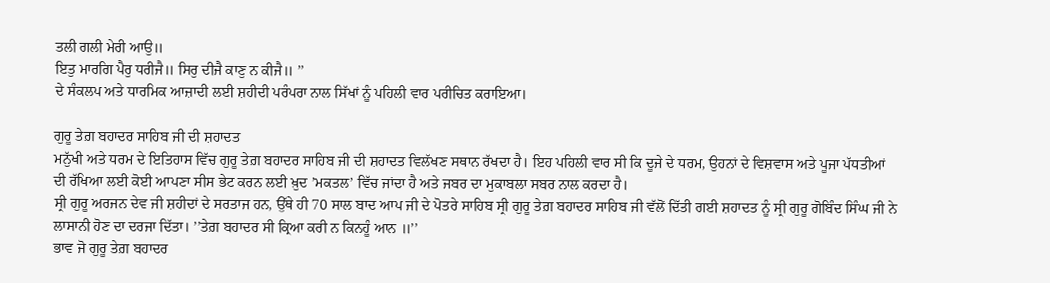ਤਲੀ ਗਲੀ ਮੇਰੀ ਆਉ॥
ਇਤੁ ਮਾਰਗਿ ਪੈਰੁ ਧਰੀਜੈ॥ ਸਿਰੁ ਦੀਜੈ ਕਾਣੁ ਨ ਕੀਜੈ॥ ’’
ਦੇ ਸੰਕਲਪ ਅਤੇ ਧਾਰਮਿਕ ਆਜ਼ਾਦੀ ਲਈ ਸ਼ਹੀਦੀ ਪਰੰਪਰਾ ਨਾਲ ਸਿੱਖਾਂ ਨੂੰ ਪਹਿਲੀ ਵਾਰ ਪਰੀਚਿਤ ਕਰਾਇਆ।

ਗੁਰੂ ਤੇਗ਼ ਬਹਾਦਰ ਸਾਹਿਬ ਜੀ ਦੀ ਸ਼ਹਾਦਤ
ਮਨੁੱਖੀ ਅਤੇ ਧਰਮ ਦੇ ਇਤਿਹਾਸ ਵਿੱਚ ਗੁਰੂ ਤੇਗ਼ ਬਹਾਦਰ ਸਾਹਿਬ ਜੀ ਦੀ ਸ਼ਹਾਦਤ ਵਿਲੱਖਣ ਸਥਾਨ ਰੱਖਦਾ ਹੈ। ਇਹ ਪਹਿਲੀ ਵਾਰ ਸੀ ਕਿ ਦੂਜੇ ਦੇ ਧਰਮ, ਉਹਨਾਂ ਦੇ ਵਿਸ਼ਵਾਸ ਅਤੇ ਪੂਜਾ ਪੱਧਤੀਆਂ ਦੀ ਰੱਖਿਆ ਲਈ ਕੋਈ ਆਪਣਾ ਸੀਸ ਭੇਟ ਕਰਨ ਲਈ ਖ਼ੁਦ ’ਮਕਤਲ’ ਵਿੱਚ ਜਾਂਦਾ ਹੈ ਅਤੇ ਜਬਰ ਦਾ ਮੁਕਾਬਲਾ ਸਬਰ ਨਾਲ ਕਰਦਾ ਹੈ।
ਸ੍ਰੀ ਗੁਰੂ ਅਰਜਨ ਦੇਵ ਜੀ ਸ਼ਹੀਦਾਂ ਦੇ ਸਰਤਾਜ ਹਨ, ਉੱਥੇ ਹੀ 70 ਸਾਲ ਬਾਦ ਆਪ ਜੀ ਦੇ ਪੋਤਰੇ ਸਾਹਿਬ ਸ੍ਰੀ ਗੁਰੂ ਤੇਗ਼ ਬਹਾਦਰ ਸਾਹਿਬ ਜੀ ਵੱਲੋਂ ਦਿੱਤੀ ਗਈ ਸ਼ਹਾਦਤ ਨੂੰ ਸ੍ਰੀ ਗੁਰੂ ਗੋਬਿੰਦ ਸਿੰਘ ਜੀ ਨੇ ਲਾਸਾਨੀ ਹੋਣ ਦਾ ਦਰਜਾ ਦਿੱਤਾ। ’’ਤੇਗ਼ ਬਹਾਦਰ ਸੀ ਕ੍ਰਿਆ ਕਰੀ ਨ ਕਿਨਹੂੰ ਆਨ ॥’’
ਭਾਵ ਜੋ ਗੁਰੂ ਤੇਗ਼ ਬਹਾਦਰ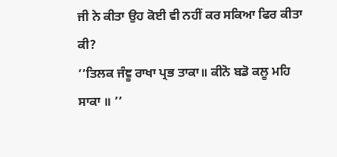ਜੀ ਨੇ ਕੀਤਾ ਉਹ ਕੋਈ ਵੀ ਨਹੀਂ ਕਰ ਸਕਿਆ ਫਿਰ ਕੀਤਾ ਕੀ?
’’ਤਿਲਕ ਜੰਞੂ ਰਾਖਾ ਪ੍ਰਭ ਤਾਕਾ॥ ਕੀਨੋ ਬਡੋ ਕਲੂ ਮਹਿ ਸਾਕਾ ॥ ’’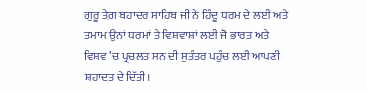ਗੁਰੂ ਤੇਗ਼ ਬਹਾਦਰ ਸਾਹਿਬ ਜੀ ਨੇ ਹਿੰਦੂ ਧਰਮ ਦੇ ਲਈ ਅਤੇ ਤਮਾਮ ਉਨਾਂ ਧਰਮਾਂ ਤੇ ਵਿਸ਼ਵਾਸ਼ਾਂ ਲਈ ਜੋ ਭਾਰਤ ਅਤੇ ਵਿਸ਼ਵ ’ਚ ਪ੍ਰਚਲਤ ਸਨ ਦੀ ਸੁਤੰਤਰ ਪਹੁੰਚ ਲਈ ਆਪਣੀ ਸ਼ਹਾਦਤ ਦੇ ਦਿੱਤੀ।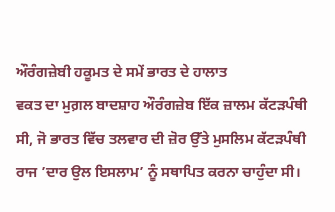ਔਰੰਗਜ਼ੇਬੀ ਹਕੂਮਤ ਦੇ ਸਮੇਂ ਭਾਰਤ ਦੇ ਹਾਲਾਤ
ਵਕਤ ਦਾ ਮੁਗ਼ਲ ਬਾਦਸ਼ਾਹ ਔਰੰਗਜ਼ੇਬ ਇੱਕ ਜ਼ਾਲਮ ਕੱਟੜਪੰਥੀ ਸੀ, ਜੋ ਭਾਰਤ ਵਿੱਚ ਤਲਵਾਰ ਦੀ ਜ਼ੋਰ ਉੱਤੇ ਮੁਸਲਿਮ ਕੱਟੜਪੰਥੀ ਰਾਜ ’ਦਾਰ ਉਲ ਇਸਲਾਮ’ ਨੂੰ ਸਥਾਪਿਤ ਕਰਨਾ ਚਾਹੁੰਦਾ ਸੀ।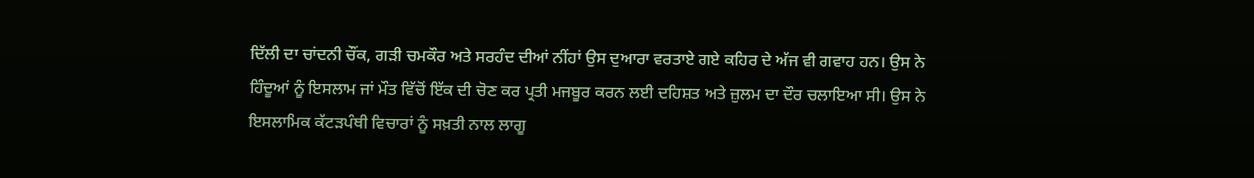ਦਿੱਲੀ ਦਾ ਚਾਂਦਨੀ ਚੌਂਕ, ਗੜੀ ਚਮਕੌਰ ਅਤੇ ਸਰਹੰਦ ਦੀਆਂ ਨੀਂਹਾਂ ਉਸ ਦੁਆਰਾ ਵਰਤਾਏ ਗਏ ਕਹਿਰ ਦੇ ਅੱਜ ਵੀ ਗਵਾਹ ਹਨ। ਉਸ ਨੇ ਹਿੰਦੂਆਂ ਨੂੰ ਇਸਲਾਮ ਜਾਂ ਮੌਤ ਵਿੱਚੋਂ ਇੱਕ ਦੀ ਚੋਣ ਕਰ ਪ੍ਰਤੀ ਮਜਬੂਰ ਕਰਨ ਲਈ ਦਹਿਸ਼ਤ ਅਤੇ ਜ਼ੁਲਮ ਦਾ ਦੌਰ ਚਲਾਇਆ ਸੀ। ਉਸ ਨੇ ਇਸਲਾਮਿਕ ਕੱਟੜਪੰਥੀ ਵਿਚਾਰਾਂ ਨੂੰ ਸਖ਼ਤੀ ਨਾਲ ਲਾਗੂ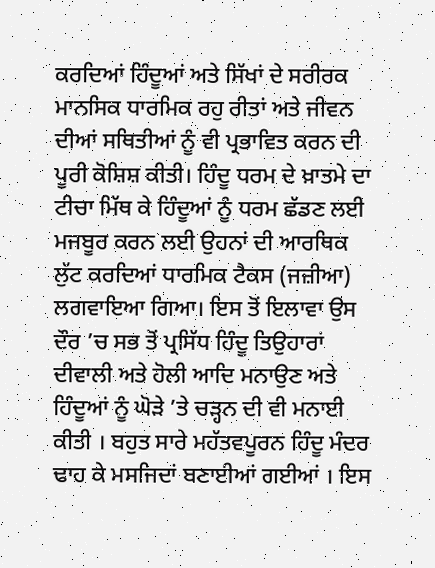ਕਰਦਿਆਂ ਹਿੰਦੂਆਂ ਅਤੇ ਸਿੱਖਾਂ ਦੇ ਸਰੀਰਕ ਮਾਨਸਿਕ ਧਾਰਮਿਕ ਰਹੁ ਰੀਤਾਂ ਅਤੇ ਜੀਵਨ ਦੀਆਂ ਸਥਿਤੀਆਂ ਨੂੰ ਵੀ ਪ੍ਰਭਾਵਿਤ ਕਰਨ ਦੀ ਪੂਰੀ ਕੋਸ਼ਿਸ਼ ਕੀਤੀ। ਹਿੰਦੂ ਧਰਮ ਦੇ ਖ਼ਾਤਮੇ ਦਾ ਟੀਚਾ ਮਿੱਥ ਕੇ ਹਿੰਦੂਆਂ ਨੂੰ ਧਰਮ ਛੱਡਣ ਲਈ ਮਜਬੂਰ ਕਰਨ ਲਈ ਉਹਨਾਂ ਦੀ ਆਰਥਿਕ ਲੁੱਟ ਕਰਦਿਆਂ ਧਾਰਮਿਕ ਟੈਕਸ (ਜਜ਼ੀਆ) ਲਗਵਾਇਆ ਗਿਆ। ਇਸ ਤੋਂ ਇਲਾਵਾ ਉਸ ਦੌਰ ’ਚ ਸਭ ਤੋਂ ਪ੍ਰਸਿੱਧ ਹਿੰਦੂ ਤਿਉਹਾਰਾਂ ਦੀਵਾਲੀ ਅਤੇ ਹੋਲੀ ਆਦਿ ਮਨਾਉਣ ਅਤੇ ਹਿੰਦੂਆਂ ਨੂੰ ਘੋੜੇ ’ਤੇ ਚੜ੍ਹਨ ਦੀ ਵੀ ਮਨਾਈ ਕੀਤੀ । ਬਹੁਤ ਸਾਰੇ ਮਹੱਤਵਪੂਰਨ ਹਿੰਦੂ ਮੰਦਰ ਢਾਹ ਕੇ ਮਸਜਿਦਾਂ ਬਣਾਈਆਂ ਗਈਆਂ । ਇਸ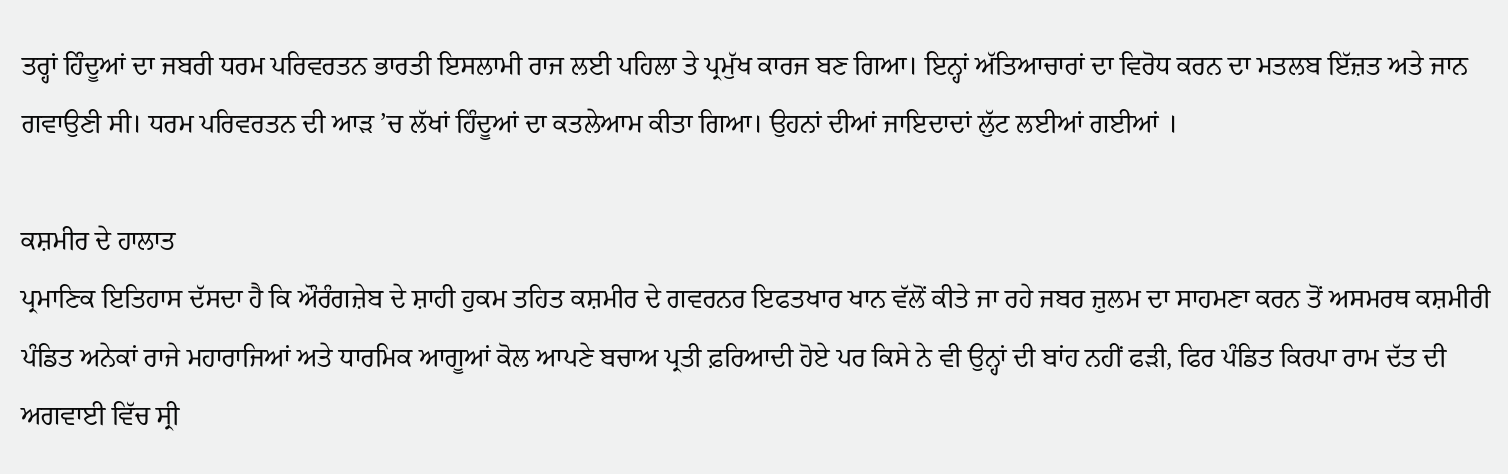ਤਰ੍ਹਾਂ ਹਿੰਦੂਆਂ ਦਾ ਜਬਰੀ ਧਰਮ ਪਰਿਵਰਤਨ ਭਾਰਤੀ ਇਸਲਾਮੀ ਰਾਜ ਲਈ ਪਹਿਲਾ ਤੇ ਪ੍ਰਮੁੱਖ ਕਾਰਜ ਬਣ ਗਿਆ। ਇਨ੍ਹਾਂ ਅੱਤਿਆਚਾਰਾਂ ਦਾ ਵਿਰੋਧ ਕਰਨ ਦਾ ਮਤਲਬ ਇੱਜ਼ਤ ਅਤੇ ਜਾਨ ਗਵਾਉਣੀ ਸੀ। ਧਰਮ ਪਰਿਵਰਤਨ ਦੀ ਆੜ ’ਚ ਲੱਖਾਂ ਹਿੰਦੂਆਂ ਦਾ ਕਤਲੇਆਮ ਕੀਤਾ ਗਿਆ। ਉਹਨਾਂ ਦੀਆਂ ਜਾਇਦਾਦਾਂ ਲੁੱਟ ਲਈਆਂ ਗਈਆਂ ।

ਕਸ਼ਮੀਰ ਦੇ ਹਾਲਾਤ
ਪ੍ਰਮਾਣਿਕ ਇਤਿਹਾਸ ਦੱਸਦਾ ਹੈ ਕਿ ਔਰੰਗਜ਼ੇਬ ਦੇ ਸ਼ਾਹੀ ਹੁਕਮ ਤਹਿਤ ਕਸ਼ਮੀਰ ਦੇ ਗਵਰਨਰ ਇਫਤਖਾਰ ਖਾਨ ਵੱਲੋਂ ਕੀਤੇ ਜਾ ਰਹੇ ਜਬਰ ਜ਼ੁਲਮ ਦਾ ਸਾਹਮਣਾ ਕਰਨ ਤੋਂ ਅਸਮਰਥ ਕਸ਼ਮੀਰੀ ਪੰਡਿਤ ਅਨੇਕਾਂ ਰਾਜੇ ਮਹਾਰਾਜਿਆਂ ਅਤੇ ਧਾਰਮਿਕ ਆਗੂਆਂ ਕੋਲ ਆਪਣੇ ਬਚਾਅ ਪ੍ਰਤੀ ਫ਼ਰਿਆਦੀ ਹੋਏ ਪਰ ਕਿਸੇ ਨੇ ਵੀ ਉਨ੍ਹਾਂ ਦੀ ਬਾਂਹ ਨਹੀਂ ਫੜੀ, ਫਿਰ ਪੰਡਿਤ ਕਿਰਪਾ ਰਾਮ ਦੱਤ ਦੀ ਅਗਵਾਈ ਵਿੱਚ ਸ੍ਰੀ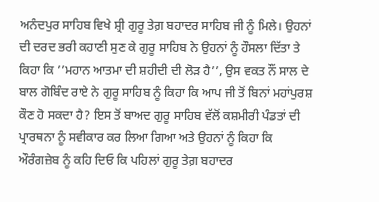ਅਨੰਦਪੁਰ ਸਾਹਿਬ ਵਿਖੇ ਸ਼੍ਰੀ ਗੁਰੂ ਤੇਗ਼ ਬਹਾਦਰ ਸਾਹਿਬ ਜੀ ਨੂੰ ਮਿਲੇ। ਉਹਨਾਂ ਦੀ ਦਰਦ ਭਰੀ ਕਹਾਣੀ ਸੁਣ ਕੇ ਗੁਰੂ ਸਾਹਿਬ ਨੇ ਉਹਨਾਂ ਨੂੰ ਹੌਸਲਾ ਦਿੱਤਾ ਤੇ ਕਿਹਾ ਕਿ ’’ਮਹਾਨ ਆਤਮਾ ਦੀ ਸ਼ਹੀਦੀ ਦੀ ਲੋੜ ਹੈ’’, ਉਸ ਵਕਤ ਨੌਂ ਸਾਲ ਦੇ ਬਾਲ ਗੋਬਿੰਦ ਰਾਏ ਨੇ ਗੁਰੂ ਸਾਹਿਬ ਨੂੰ ਕਿਹਾ ਕਿ ਆਪ ਜੀ ਤੋਂ ਬਿਨਾਂ ਮਹਾਂਪੁਰਸ਼ ਕੌਣ ਹੋ ਸਕਦਾ ਹੈ? ਇਸ ਤੋਂ ਬਾਅਦ ਗੁਰੂ ਸਾਹਿਬ ਵੱਲੋਂ ਕਸ਼ਮੀਰੀ ਪੰਡਤਾਂ ਦੀ ਪ੍ਰਾਰਥਨਾ ਨੂੰ ਸਵੀਕਾਰ ਕਰ ਲਿਆ ਗਿਆ ਅਤੇ ਉਹਨਾਂ ਨੂੰ ਕਿਹਾ ਕਿ ਔਰੰਗਜ਼ੇਬ ਨੂੰ ਕਹਿ ਦਿਓ ਕਿ ਪਹਿਲਾਂ ਗੁਰੂ ਤੇਗ਼ ਬਹਾਦਰ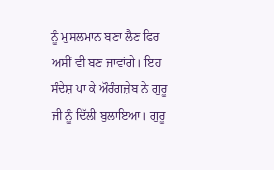ਨੂੰ ਮੁਸਲਮਾਨ ਬਣਾ ਲੈਣ ਫਿਰ ਅਸੀਂ ਵੀ ਬਣ ਜਾਵਾਂਗੇ। ਇਹ ਸੰਦੇਸ਼ ਪਾ ਕੇ ਔਰੰਗਜ਼ੇਬ ਨੇ ਗੁਰੂ ਜੀ ਨੂੰ ਦਿੱਲੀ ਬੁਲਾਇਆ। ਗੁਰੂ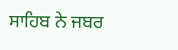ਸਾਹਿਬ ਨੇ ਜਬਰ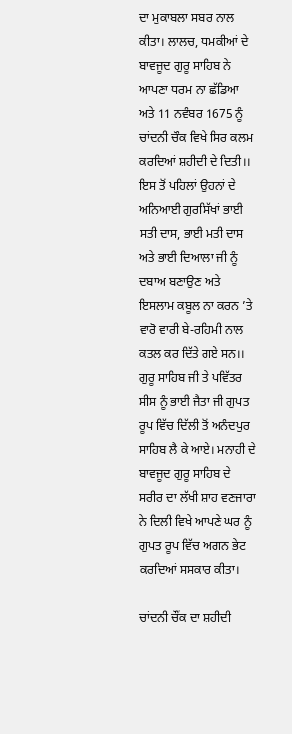ਦਾ ਮੁਕਾਬਲਾ ਸਬਰ ਨਾਲ ਕੀਤਾ। ਲਾਲਚ, ਧਮਕੀਆਂ ਦੇ ਬਾਵਜੂਦ ਗੁਰੂ ਸਾਹਿਬ ਨੇ ਆਪਣਾ ਧਰਮ ਨਾ ਛੱਡਿਆ ਅਤੇ 11 ਨਵੰਬਰ 1675 ਨੂੰ ਚਾਂਦਨੀ ਚੌਕ ਵਿਖੇ ਸਿਰ ਕਲਮ ਕਰਦਿਆਂ ਸ਼ਹੀਦੀ ਦੇ ਦਿਤੀ।। ਇਸ ਤੋਂ ਪਹਿਲਾਂ ਉਹਨਾਂ ਦੇ ਅਨਿਆਈ ਗੁਰਸਿੱਖਾਂ ਭਾਈ ਸਤੀ ਦਾਸ, ਭਾਈ ਮਤੀ ਦਾਸ ਅਤੇ ਭਾਈ ਦਿਆਲਾ ਜੀ ਨੂੰ ਦਬਾਅ ਬਣਾਉਣ ਅਤੇ ਇਸਲਾਮ ਕਬੂਲ ਨਾ ਕਰਨ ’ਤੇ ਵਾਰੋ ਵਾਰੀ ਬੇ-ਰਹਿਮੀ ਨਾਲ ਕਤਲ ਕਰ ਦਿੱਤੇ ਗਏ ਸਨ।।
ਗੁਰੂ ਸਾਹਿਬ ਜੀ ਤੇ ਪਵਿੱਤਰ ਸੀਸ ਨੂੰ ਭਾਈ ਜੈਤਾ ਜੀ ਗੁਪਤ ਰੂਪ ਵਿੱਚ ਦਿੱਲੀ ਤੋਂ ਅਨੰਦਪੁਰ ਸਾਹਿਬ ਲੈ ਕੇ ਆਏ। ਮਨਾਹੀ ਦੇ ਬਾਵਜੂਦ ਗੁਰੂ ਸਾਹਿਬ ਦੇ ਸਰੀਰ ਦਾ ਲੱਖੀ ਸ਼ਾਹ ਵਣਜਾਰਾ ਨੇ ਦਿਲੀ ਵਿਖੇ ਆਪਣੇ ਘਰ ਨੂੰ ਗੁਪਤ ਰੂਪ ਵਿੱਚ ਅਗਨ ਭੇਟ ਕਰਦਿਆਂ ਸਸਕਾਰ ਕੀਤਾ।

ਚਾਂਦਨੀ ਚੌਂਕ ਦਾ ਸ਼ਹੀਦੀ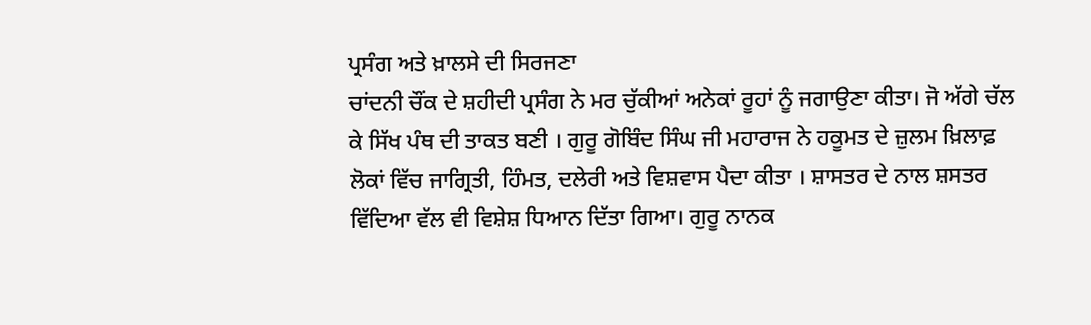ਪ੍ਰਸੰਗ ਅਤੇ ਖ਼ਾਲਸੇ ਦੀ ਸਿਰਜਣਾ
ਚਾਂਦਨੀ ਚੌਂਕ ਦੇ ਸ਼ਹੀਦੀ ਪ੍ਰਸੰਗ ਨੇ ਮਰ ਚੁੱਕੀਆਂ ਅਨੇਕਾਂ ਰੂਹਾਂ ਨੂੰ ਜਗਾਉਣਾ ਕੀਤਾ। ਜੋ ਅੱਗੇ ਚੱਲ ਕੇ ਸਿੱਖ ਪੰਥ ਦੀ ਤਾਕਤ ਬਣੀ । ਗੁਰੂ ਗੋਬਿੰਦ ਸਿੰਘ ਜੀ ਮਹਾਰਾਜ ਨੇ ਹਕੂਮਤ ਦੇ ਜ਼ੁਲਮ ਖ਼ਿਲਾਫ਼ ਲੋਕਾਂ ਵਿੱਚ ਜਾਗ੍ਰਿਤੀ, ਹਿੰਮਤ, ਦਲੇਰੀ ਅਤੇ ਵਿਸ਼ਵਾਸ ਪੈਦਾ ਕੀਤਾ । ਸ਼ਾਸਤਰ ਦੇ ਨਾਲ ਸ਼ਸਤਰ ਵਿੱਦਿਆ ਵੱਲ ਵੀ ਵਿਸ਼ੇਸ਼ ਧਿਆਨ ਦਿੱਤਾ ਗਿਆ। ਗੁਰੂ ਨਾਨਕ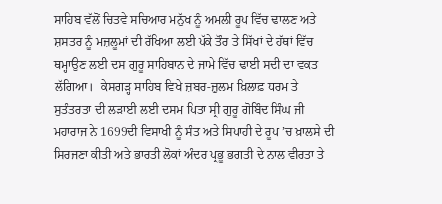ਸਾਹਿਬ ਵੱਲੋਂ ਚਿਤਵੇ ਸਚਿਆਰ ਮਨੁੱਖ ਨੂੰ ਅਮਲੀ ਰੂਪ ਵਿੱਚ ਢਾਲਣ ਅਤੇ ਸ਼ਸਤਰ ਨੂੰ ਮਜ਼ਲੂਮਾਂ ਦੀ ਰੱਖਿਆ ਲਈ ਪੱਕੇ ਤੌਰ ਤੇ ਸਿੱਖਾਂ ਦੇ ਹੱਥਾਂ ਵਿੱਚ ਥਮ੍ਹਾਉਣ ਲਈ ਦਸ ਗੁਰੂ ਸਾਹਿਬਾਨ ਦੇ ਜਾਮੇ ਵਿੱਚ ਢਾਈ ਸਦੀ ਦਾ ਵਕਤ ਲੱਗਿਆ।  ਕੇਸਗੜ੍ਹ ਸਾਹਿਬ ਵਿਖੇ ਜ਼ਬਰ-ਜ਼ੁਲਮ ਖ਼ਿਲਾਫ਼ ਧਰਮ ਤੇ ਸੁਤੰਤਰਤਾ ਦੀ ਲੜਾਈ ਲਈ ਦਸਮ ਪਿਤਾ ਸ੍ਰੀ ਗੁਰੂ ਗੋਬਿੰਦ ਸਿੰਘ ਜੀ ਮਹਾਰਾਜ ਨੇ 1699ਦੀ ਵਿਸਾਖੀ ਨੂੰ ਸੰਤ ਅਤੇ ਸਿਪਾਹੀ ਦੇ ਰੂਪ ’ਚ ਖ਼ਾਲਸੇ ਦੀ ਸਿਰਜਣਾ ਕੀਤੀ ਅਤੇ ਭਾਰਤੀ ਲੋਕਾਂ ਅੰਦਰ ਪ੍ਰਭੂ ਭਗਤੀ ਦੇ ਨਾਲ ਵੀਰਤਾ ਤੇ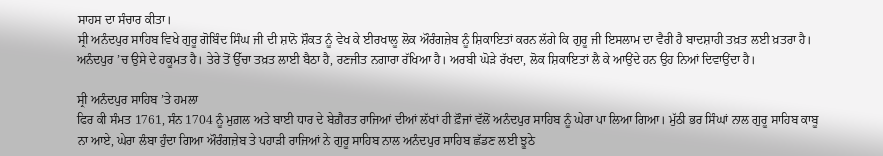ਸਾਹਸ ਦਾ ਸੰਚਾਰ ਕੀਤਾ।
ਸ੍ਰੀ ਅਨੰਦਪੁਰ ਸਾਹਿਬ ਵਿਖੇ ਗੁਰੂ ਗੋਬਿੰਦ ਸਿੰਘ ਜੀ ਦੀ ਸ਼ਾਨੋ ਸ਼ੌਕਤ ਨੂੰ ਵੇਖ ਕੇ ਈਰਖਾਲੂ ਲੋਕ ਔਰੰਗਜ਼ੇਬ ਨੂੰ ਸ਼ਿਕਾਇਤਾਂ ਕਰਨ ਲੱਗੇ ਕਿ ਗੁਰੂ ਜੀ ਇਸਲਾਮ ਦਾ ਵੈਰੀ ਹੈ ਬਾਦਸ਼ਾਹੀ ਤਖ਼ਤ ਲਈ ਖ਼ਤਰਾ ਹੈ। ਅਨੰਦਪੁਰ ’ਚ ਉਸੇ ਦੇ ਹਕੂਮਤ ਹੈ। ਤੇਰੇ ਤੋਂ ਉੱਚਾ ਤਖ਼ਤ ਲਾਈ ਬੈਠਾ ਹੈ, ਰਣਜੀਤ ਨਗਾਰਾ ਰੱਖਿਆ ਹੈ। ਅਰਬੀ ਘੋੜੇ ਰੱਖਦਾ, ਲੋਕ ਸ਼ਿਕਾਇਤਾਂ ਲੈ ਕੇ ਆਉਂਦੇ ਹਨ ਉਹ ਨਿਆਂ ਦਿਵਾਉਂਦਾ ਹੈ।

ਸ੍ਰੀ ਅਨੰਦਪੁਰ ਸਾਹਿਬ ’ਤੇ ਹਮਲਾ
ਫਿਰ ਕੀ ਸੰਮਤ 1761, ਸੰਨ 1704 ਨੂੰ ਮੁਗ਼ਲ ਅਤੇ ਬਾਈ ਧਾਰ ਦੇ ਬੇਗ਼ੈਰਤ ਰਾਜਿਆਂ ਦੀਆਂ ਲੱਖਾਂ ਹੀ ਫ਼ੌਜਾਂ ਵੱਲੋਂ ਅਨੰਦਪੁਰ ਸਾਹਿਬ ਨੂੰ ਘੇਰਾ ਪਾ ਲਿਆ ਗਿਆ। ਮੁੱਠੀ ਭਰ ਸਿੰਘਾਂ ਨਾਲ ਗੁਰੂ ਸਾਹਿਬ ਕਾਬੂ ਨਾ ਆਏ, ਘੇਰਾ ਲੰਬਾ ਹੁੰਦਾ ਗਿਆ ਔਰੰਗਜ਼ੇਬ ਤੇ ਪਹਾੜੀ ਰਾਜਿਆਂ ਨੇ ਗੁਰੂ ਸਾਹਿਬ ਨਾਲ ਅਨੰਦਪੁਰ ਸਾਹਿਬ ਛੱਡਣ ਲਈ ਝੂਠੇ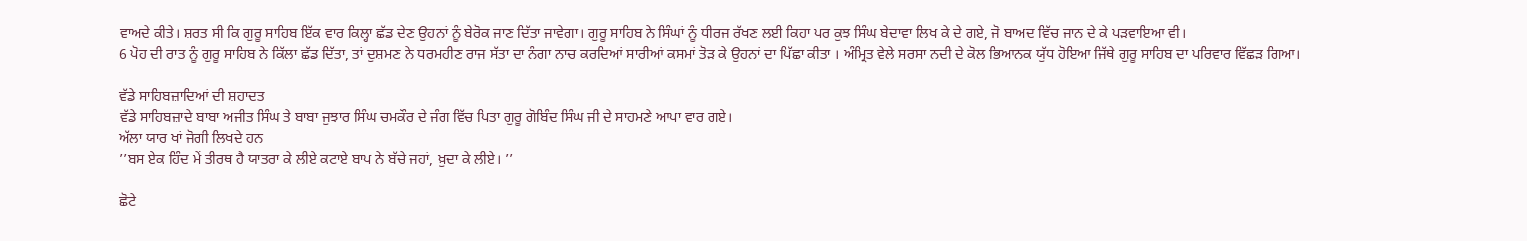ਵਾਅਦੇ ਕੀਤੇ। ਸ਼ਰਤ ਸੀ ਕਿ ਗੁਰੂ ਸਾਹਿਬ ਇੱਕ ਵਾਰ ਕਿਲ੍ਹਾ ਛੱਡ ਦੇਣ ਉਹਨਾਂ ਨੂੰ ਬੇਰੋਕ ਜਾਣ ਦਿੱਤਾ ਜਾਵੇਗਾ। ਗੁਰੂ ਸਾਹਿਬ ਨੇ ਸਿੰਘਾਂ ਨੂੰ ਧੀਰਜ ਰੱਖਣ ਲਈ ਕਿਹਾ ਪਰ ਕੁਝ ਸਿੰਘ ਬੇਦਾਵਾ ਲਿਖ ਕੇ ਦੇ ਗਏ, ਜੋ ਬਾਅਦ ਵਿੱਚ ਜਾਨ ਦੇ ਕੇ ਪੜਵਾਇਆ ਵੀ।
6 ਪੋਹ ਦੀ ਰਾਤ ਨੂੰ ਗੁਰੂ ਸਾਹਿਬ ਨੇ ਕਿੱਲਾ ਛੱਡ ਦਿੱਤਾ, ਤਾਂ ਦੁਸ਼ਮਣ ਨੇ ਧਰਮਹੀਣ ਰਾਜ ਸੱਤਾ ਦਾ ਨੰਗਾ ਨਾਚ ਕਰਦਿਆਂ ਸਾਰੀਆਂ ਕਸਮਾਂ ਤੋੜ ਕੇ ਉਹਨਾਂ ਦਾ ਪਿੱਛਾ ਕੀਤਾ । ਅੰਮ੍ਰਿਤ ਵੇਲੇ ਸਰਸਾ ਨਦੀ ਦੇ ਕੋਲ ਭਿਆਨਕ ਯੁੱਧ ਹੋਇਆ ਜਿੱਥੇ ਗੁਰੂ ਸਾਹਿਬ ਦਾ ਪਰਿਵਾਰ ਵਿੱਛੜ ਗਿਆ।

ਵੱਡੇ ਸਾਹਿਬਜ਼ਾਦਿਆਂ ਦੀ ਸ਼ਹਾਦਤ
ਵੱਡੇ ਸਾਹਿਬਜ਼ਾਦੇ ਬਾਬਾ ਅਜੀਤ ਸਿੰਘ ਤੇ ਬਾਬਾ ਜੁਝਾਰ ਸਿੰਘ ਚਮਕੌਰ ਦੇ ਜੰਗ ਵਿੱਚ ਪਿਤਾ ਗੁਰੂ ਗੋਬਿੰਦ ਸਿੰਘ ਜੀ ਦੇ ਸਾਹਮਣੇ ਆਪਾ ਵਾਰ ਗਏ।
ਅੱਲਾ ਯਾਰ ਖਾਂ ਜੋਗੀ ਲਿਖਦੇ ਹਨ
’’ਬਸ ਏਕ ਹਿੰਦ ਮੇਂ ਤੀਰਥ ਹੈ ਯਾਤਰਾ ਕੇ ਲੀਏ ਕਟਾਏ ਬਾਪ ਨੇ ਬੱਚੇ ਜਹਾਂ, ਖ਼ੁਦਾ ਕੇ ਲੀਏ। ’’

ਛੋਟੇ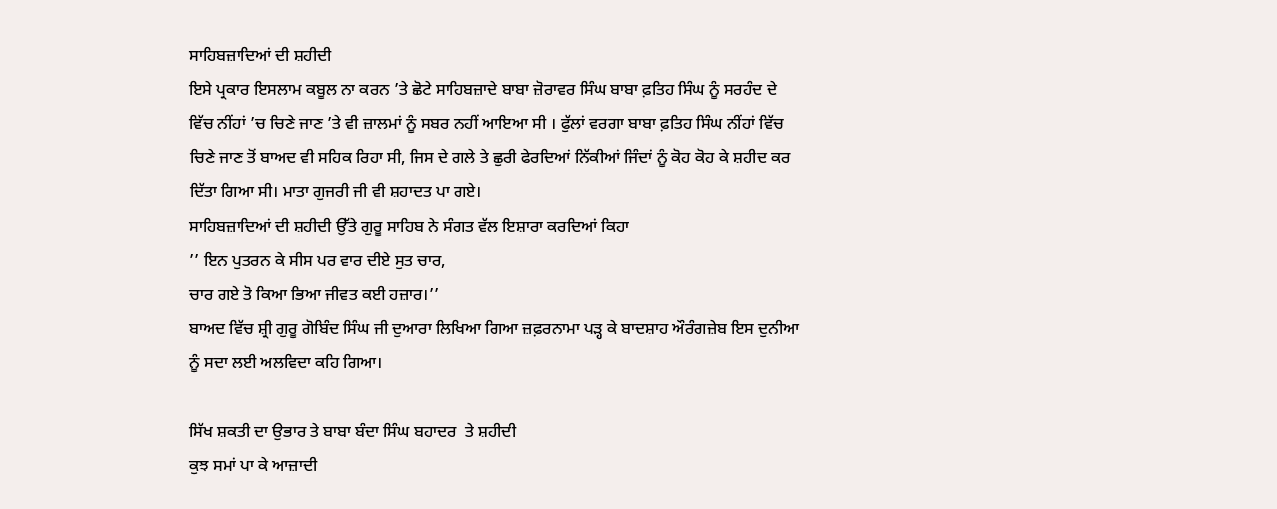ਸਾਹਿਬਜ਼ਾਦਿਆਂ ਦੀ ਸ਼ਹੀਦੀ
ਇਸੇ ਪ੍ਰਕਾਰ ਇਸਲਾਮ ਕਬੂਲ ਨਾ ਕਰਨ ’ਤੇ ਛੋਟੇ ਸਾਹਿਬਜ਼ਾਦੇ ਬਾਬਾ ਜ਼ੋਰਾਵਰ ਸਿੰਘ ਬਾਬਾ ਫ਼ਤਿਹ ਸਿੰਘ ਨੂੰ ਸਰਹੰਦ ਦੇ ਵਿੱਚ ਨੀਂਹਾਂ ’ਚ ਚਿਣੇ ਜਾਣ ’ਤੇ ਵੀ ਜ਼ਾਲਮਾਂ ਨੂੰ ਸਬਰ ਨਹੀਂ ਆਇਆ ਸੀ । ਫੁੱਲਾਂ ਵਰਗਾ ਬਾਬਾ ਫ਼ਤਿਹ ਸਿੰਘ ਨੀਂਹਾਂ ਵਿੱਚ ਚਿਣੇ ਜਾਣ ਤੋਂ ਬਾਅਦ ਵੀ ਸਹਿਕ ਰਿਹਾ ਸੀ, ਜਿਸ ਦੇ ਗਲੇ ਤੇ ਛੁਰੀ ਫੇਰਦਿਆਂ ਨਿੱਕੀਆਂ ਜਿੰਦਾਂ ਨੂੰ ਕੋਹ ਕੋਹ ਕੇ ਸ਼ਹੀਦ ਕਰ ਦਿੱਤਾ ਗਿਆ ਸੀ। ਮਾਤਾ ਗੁਜਰੀ ਜੀ ਵੀ ਸ਼ਹਾਦਤ ਪਾ ਗਏ।
ਸਾਹਿਬਜ਼ਾਦਿਆਂ ਦੀ ਸ਼ਹੀਦੀ ਉੱਤੇ ਗੁਰੂ ਸਾਹਿਬ ਨੇ ਸੰਗਤ ਵੱਲ ਇਸ਼ਾਰਾ ਕਰਦਿਆਂ ਕਿਹਾ
’’ ਇਨ ਪੁਤਰਨ ਕੇ ਸੀਸ ਪਰ ਵਾਰ ਦੀਏ ਸੁਤ ਚਾਰ,
ਚਾਰ ਗਏ ਤੋ ਕਿਆ ਭਿਆ ਜੀਵਤ ਕਈ ਹਜ਼ਾਰ।’’
ਬਾਅਦ ਵਿੱਚ ਸ਼੍ਰੀ ਗੁਰੂ ਗੋਬਿੰਦ ਸਿੰਘ ਜੀ ਦੁਆਰਾ ਲਿਖਿਆ ਗਿਆ ਜ਼ਫ਼ਰਨਾਮਾ ਪੜ੍ਹ ਕੇ ਬਾਦਸ਼ਾਹ ਔਰੰਗਜ਼ੇਬ ਇਸ ਦੁਨੀਆ ਨੂੰ ਸਦਾ ਲਈ ਅਲਵਿਦਾ ਕਹਿ ਗਿਆ।

ਸਿੱਖ ਸ਼ਕਤੀ ਦਾ ਉਭਾਰ ਤੇ ਬਾਬਾ ਬੰਦਾ ਸਿੰਘ ਬਹਾਦਰ  ਤੇ ਸ਼ਹੀਦੀ
ਕੁਝ ਸਮਾਂ ਪਾ ਕੇ ਆਜ਼ਾਦੀ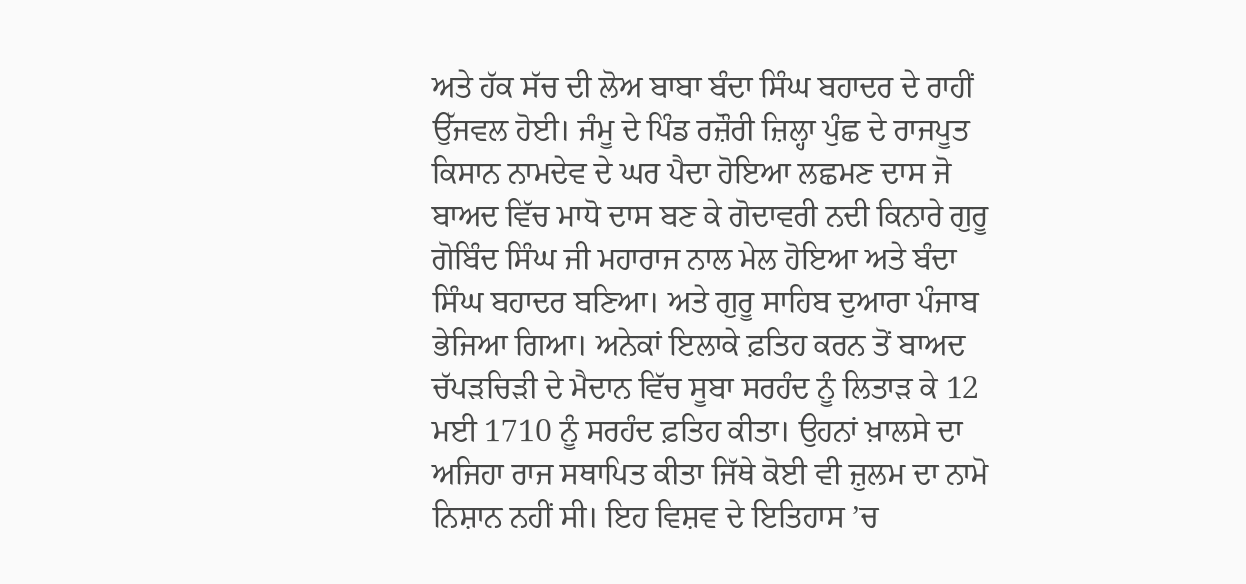ਅਤੇ ਹੱਕ ਸੱਚ ਦੀ ਲੋਅ ਬਾਬਾ ਬੰਦਾ ਸਿੰਘ ਬਹਾਦਰ ਦੇ ਰਾਹੀਂ ਉੱਜਵਲ ਹੋਈ। ਜੰਮੂ ਦੇ ਪਿੰਡ ਰਜ਼ੌਰੀ ਜ਼ਿਲ੍ਹਾ ਪੁੰਛ ਦੇ ਰਾਜਪੂਤ ਕਿਸਾਨ ਨਾਮਦੇਵ ਦੇ ਘਰ ਪੈਦਾ ਹੋਇਆ ਲਛਮਣ ਦਾਸ ਜੋ ਬਾਅਦ ਵਿੱਚ ਮਾਧੋ ਦਾਸ ਬਣ ਕੇ ਗੋਦਾਵਰੀ ਨਦੀ ਕਿਨਾਰੇ ਗੁਰੂ ਗੋਬਿੰਦ ਸਿੰਘ ਜੀ ਮਹਾਰਾਜ ਨਾਲ ਮੇਲ ਹੋਇਆ ਅਤੇ ਬੰਦਾ ਸਿੰਘ ਬਹਾਦਰ ਬਣਿਆ। ਅਤੇ ਗੁਰੂ ਸਾਹਿਬ ਦੁਆਰਾ ਪੰਜਾਬ ਭੇਜਿਆ ਗਿਆ। ਅਨੇਕਾਂ ਇਲਾਕੇ ਫ਼ਤਿਹ ਕਰਨ ਤੋਂ ਬਾਅਦ ਚੱਪੜਚਿੜੀ ਦੇ ਮੈਦਾਨ ਵਿੱਚ ਸੂਬਾ ਸਰਹੰਦ ਨੂੰ ਲਿਤਾੜ ਕੇ 12 ਮਈ 1710 ਨੂੰ ਸਰਹੰਦ ਫ਼ਤਿਹ ਕੀਤਾ। ਉਹਨਾਂ ਖ਼ਾਲਸੇ ਦਾ ਅਜਿਹਾ ਰਾਜ ਸਥਾਪਿਤ ਕੀਤਾ ਜਿੱਥੇ ਕੋਈ ਵੀ ਜ਼ੁਲਮ ਦਾ ਨਾਮੋ ਨਿਸ਼ਾਨ ਨਹੀਂ ਸੀ। ਇਹ ਵਿਸ਼ਵ ਦੇ ਇਤਿਹਾਸ ’ਚ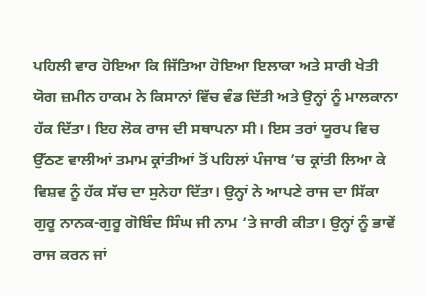ਪਹਿਲੀ ਵਾਰ ਹੋਇਆ ਕਿ ਜਿੱਤਿਆ ਹੋਇਆ ਇਲਾਕਾ ਅਤੇ ਸਾਰੀ ਖੇਤੀ ਯੋਗ ਜ਼ਮੀਨ ਹਾਕਮ ਨੇ ਕਿਸਾਨਾਂ ਵਿੱਚ ਵੰਡ ਦਿੱਤੀ ਅਤੇ ਉਨ੍ਹਾਂ ਨੂੰ ਮਾਲਕਾਨਾ ਹੱਕ ਦਿੱਤਾ। ਇਹ ਲੋਕ ਰਾਜ ਦੀ ਸਥਾਪਨਾ ਸੀ। ਇਸ ਤਰਾਂ ਯੂਰਪ ਵਿਚ ਉੱਠਣ ਵਾਲੀਆਂ ਤਮਾਮ ਕ੍ਰਾਂਤੀਆਂ ਤੋਂ ਪਹਿਲਾਂ ਪੰਜਾਬ ’ਚ ਕ੍ਰਾਂਤੀ ਲਿਆ ਕੇ ਵਿਸ਼ਵ ਨੂੰ ਹੱਕ ਸੱਚ ਦਾ ਸੁਨੇਹਾ ਦਿੱਤਾ। ਉਨ੍ਹਾਂ ਨੇ ਆਪਣੇ ਰਾਜ ਦਾ ਸਿੱਕਾ ਗੁਰੂ ਨਾਨਕ-ਗੁਰੂ ਗੋਬਿੰਦ ਸਿੰਘ ਜੀ ਨਾਮ ‘ਤੇ ਜਾਰੀ ਕੀਤਾ। ਉਨ੍ਹਾਂ ਨੂੰ ਭਾਵੇਂ ਰਾਜ ਕਰਨ ਜਾਂ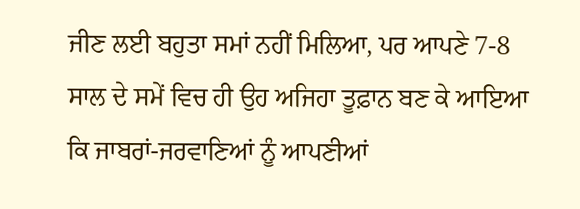ਜੀਣ ਲਈ ਬਹੁਤਾ ਸਮਾਂ ਨਹੀਂ ਮਿਲਿਆ, ਪਰ ਆਪਣੇ 7-8 ਸਾਲ ਦੇ ਸਮੇਂ ਵਿਚ ਹੀ ਉਹ ਅਜਿਹਾ ਤੂਫ਼ਾਨ ਬਣ ਕੇ ਆਇਆ ਕਿ ਜਾਬਰਾਂ-ਜਰਵਾਣਿਆਂ ਨੂੰ ਆਪਣੀਆਂ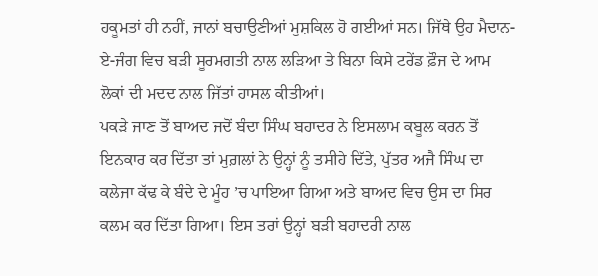ਹਕੂਮਤਾਂ ਹੀ ਨਹੀਂ, ਜਾਨਾਂ ਬਚਾਉਣੀਆਂ ਮੁਸ਼ਕਿਲ ਹੋ ਗਈਆਂ ਸਨ। ਜਿੱਥੇ ਉਹ ਮੈਦਾਨ-ਏ-ਜੰਗ ਵਿਚ ਬੜੀ ਸੂਰਮਗਤੀ ਨਾਲ ਲੜਿਆ ਤੇ ਬਿਨਾ ਕਿਸੇ ਟਰੇਂਡ ਫ਼ੌਜ ਦੇ ਆਮ ਲੋਕਾਂ ਦੀ ਮਦਦ ਨਾਲ ਜਿੱਤਾਂ ਹਾਸਲ ਕੀਤੀਆਂ।
ਪਕੜੇ ਜਾਣ ਤੋਂ ਬਾਅਦ ਜਦੋਂ ਬੰਦਾ ਸਿੰਘ ਬਹਾਦਰ ਨੇ ਇਸਲਾਮ ਕਬੂਲ ਕਰਨ ਤੋਂ ਇਨਕਾਰ ਕਰ ਦਿੱਤਾ ਤਾਂ ਮੁਗ਼ਲਾਂ ਨੇ ਉਨ੍ਹਾਂ ਨੂੰ ਤਸੀਹੇ ਦਿੱਤੇ, ਪੁੱਤਰ ਅਜੈ ਸਿੰਘ ਦਾ ਕਲੇਜਾ ਕੱਢ ਕੇ ਬੰਦੇ ਦੇ ਮੂੰਹ ’ਚ ਪਾਇਆ ਗਿਆ ਅਤੇ ਬਾਅਦ ਵਿਚ ਉਸ ਦਾ ਸਿਰ ਕਲਮ ਕਰ ਦਿੱਤਾ ਗਿਆ। ਇਸ ਤਰਾਂ ਉਨ੍ਹਾਂ ਬੜੀ ਬਹਾਦਰੀ ਨਾਲ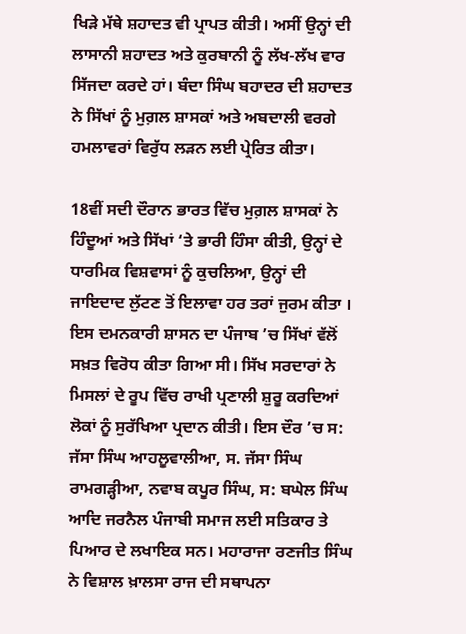ਖਿੜੇ ਮੱਥੇ ਸ਼ਹਾਦਤ ਵੀ ਪ੍ਰਾਪਤ ਕੀਤੀ। ਅਸੀਂ ਉਨ੍ਹਾਂ ਦੀ ਲਾਸਾਨੀ ਸ਼ਹਾਦਤ ਅਤੇ ਕੁਰਬਾਨੀ ਨੂੰ ਲੱਖ-ਲੱਖ ਵਾਰ ਸਿੱਜਦਾ ਕਰਦੇ ਹਾਂ। ਬੰਦਾ ਸਿੰਘ ਬਹਾਦਰ ਦੀ ਸ਼ਹਾਦਤ ਨੇ ਸਿੱਖਾਂ ਨੂੰ ਮੁਗ਼ਲ ਸ਼ਾਸਕਾਂ ਅਤੇ ਅਬਦਾਲੀ ਵਰਗੇ ਹਮਲਾਵਰਾਂ ਵਿਰੁੱਧ ਲੜਨ ਲਈ ਪ੍ਰੇਰਿਤ ਕੀਤਾ।

18ਵੀਂ ਸਦੀ ਦੌਰਾਨ ਭਾਰਤ ਵਿੱਚ ਮੁਗ਼ਲ ਸ਼ਾਸਕਾਂ ਨੇ ਹਿੰਦੂਆਂ ਅਤੇ ਸਿੱਖਾਂ ‘ਤੇ ਭਾਰੀ ਹਿੰਸਾ ਕੀਤੀ, ਉਨ੍ਹਾਂ ਦੇ ਧਾਰਮਿਕ ਵਿਸ਼ਵਾਸਾਂ ਨੂੰ ਕੁਚਲਿਆ, ਉਨ੍ਹਾਂ ਦੀ ਜਾਇਦਾਦ ਲੁੱਟਣ ਤੋਂ ਇਲਾਵਾ ਹਰ ਤਰਾਂ ਜੁਰਮ ਕੀਤਾ । ਇਸ ਦਮਨਕਾਰੀ ਸ਼ਾਸਨ ਦਾ ਪੰਜਾਬ ’ਚ ਸਿੱਖਾਂ ਵੱਲੋਂ ਸਖ਼ਤ ਵਿਰੋਧ ਕੀਤਾ ਗਿਆ ਸੀ। ਸਿੱਖ ਸਰਦਾਰਾਂ ਨੇ ਮਿਸਲਾਂ ਦੇ ਰੂਪ ਵਿੱਚ ਰਾਖੀ ਪ੍ਰਣਾਲੀ ਸ਼ੁਰੂ ਕਰਦਿਆਂ ਲੋਕਾਂ ਨੂੰ ਸੁਰੱਖਿਆ ਪ੍ਰਦਾਨ ਕੀਤੀ। ਇਸ ਦੌਰ ’ਚ ਸ: ਜੱਸਾ ਸਿੰਘ ਆਹਲੂਵਾਲੀਆ, ਸ. ਜੱਸਾ ਸਿੰਘ ਰਾਮਗੜ੍ਹੀਆ, ਨਵਾਬ ਕਪੂਰ ਸਿੰਘ, ਸ: ਬਘੇਲ ਸਿੰਘ ਆਦਿ ਜਰਨੈਲ ਪੰਜਾਬੀ ਸਮਾਜ ਲਈ ਸਤਿਕਾਰ ਤੇ ਪਿਆਰ ਦੇ ਲਖਾਇਕ ਸਨ। ਮਹਾਰਾਜਾ ਰਣਜੀਤ ਸਿੰਘ ਨੇ ਵਿਸ਼ਾਲ ਖ਼ਾਲਸਾ ਰਾਜ ਦੀ ਸਥਾਪਨਾ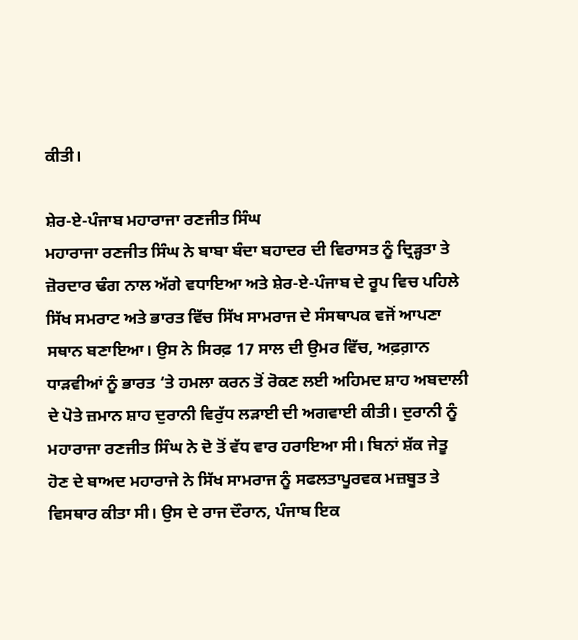ਕੀਤੀ।

ਸ਼ੇਰ-ਏ-ਪੰਜਾਬ ਮਹਾਰਾਜਾ ਰਣਜੀਤ ਸਿੰਘ
ਮਹਾਰਾਜਾ ਰਣਜੀਤ ਸਿੰਘ ਨੇ ਬਾਬਾ ਬੰਦਾ ਬਹਾਦਰ ਦੀ ਵਿਰਾਸਤ ਨੂੰ ਦ੍ਰਿੜ੍ਹਤਾ ਤੇ ਜ਼ੋਰਦਾਰ ਢੰਗ ਨਾਲ ਅੱਗੇ ਵਧਾਇਆ ਅਤੇ ਸ਼ੇਰ-ਏ-ਪੰਜਾਬ ਦੇ ਰੂਪ ਵਿਚ ਪਹਿਲੇ ਸਿੱਖ ਸਮਰਾਟ ਅਤੇ ਭਾਰਤ ਵਿੱਚ ਸਿੱਖ ਸਾਮਰਾਜ ਦੇ ਸੰਸਥਾਪਕ ਵਜੋਂ ਆਪਣਾ ਸਥਾਨ ਬਣਾਇਆ। ਉਸ ਨੇ ਸਿਰਫ਼ 17 ਸਾਲ ਦੀ ਉਮਰ ਵਿੱਚ, ਅਫ਼ਗ਼ਾਨ ਧਾੜਵੀਆਂ ਨੂੰ ਭਾਰਤ ‘ਤੇ ਹਮਲਾ ਕਰਨ ਤੋਂ ਰੋਕਣ ਲਈ ਅਹਿਮਦ ਸ਼ਾਹ ਅਬਦਾਲੀ ਦੇ ਪੋਤੇ ਜ਼ਮਾਨ ਸ਼ਾਹ ਦੁਰਾਨੀ ਵਿਰੁੱਧ ਲੜਾਈ ਦੀ ਅਗਵਾਈ ਕੀਤੀ। ਦੁਰਾਨੀ ਨੂੰ ਮਹਾਰਾਜਾ ਰਣਜੀਤ ਸਿੰਘ ਨੇ ਦੋ ਤੋਂ ਵੱਧ ਵਾਰ ਹਰਾਇਆ ਸੀ। ਬਿਨਾਂ ਸ਼ੱਕ ਜੇਤੂ ਹੋਣ ਦੇ ਬਾਅਦ ਮਹਾਰਾਜੇ ਨੇ ਸਿੱਖ ਸਾਮਰਾਜ ਨੂੰ ਸਫਲਤਾਪੂਰਵਕ ਮਜ਼ਬੂਤ ਤੇ ਵਿਸਥਾਰ ਕੀਤਾ ਸੀ। ਉਸ ਦੇ ਰਾਜ ਦੌਰਾਨ, ਪੰਜਾਬ ਇਕ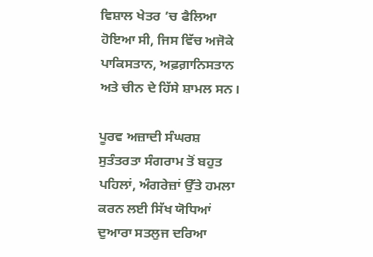ਵਿਸ਼ਾਲ ਖੇਤਰ ’ਚ ਫੈਲਿਆ ਹੋਇਆ ਸੀ, ਜਿਸ ਵਿੱਚ ਅਜੋਕੇ ਪਾਕਿਸਤਾਨ, ਅਫ਼ਗ਼ਾਨਿਸਤਾਨ ਅਤੇ ਚੀਨ ਦੇ ਹਿੱਸੇ ਸ਼ਾਮਲ ਸਨ।

ਪੂਰਵ ਅਜ਼ਾਦੀ ਸੰਘਰਸ਼
ਸੁਤੰਤਰਤਾ ਸੰਗਰਾਮ ਤੋਂ ਬਹੁਤ ਪਹਿਲਾਂ, ਅੰਗਰੇਜ਼ਾਂ ਉੱਤੇ ਹਮਲਾ ਕਰਨ ਲਈ ਸਿੱਖ ਯੋਧਿਆਂ ਦੁਆਰਾ ਸਤਲੁਜ ਦਰਿਆ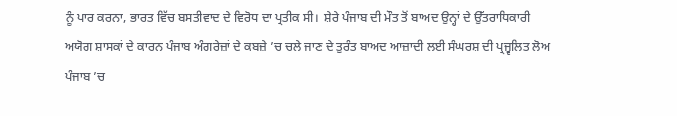ਨੂੰ ਪਾਰ ਕਰਨਾ, ਭਾਰਤ ਵਿੱਚ ਬਸਤੀਵਾਦ ਦੇ ਵਿਰੋਧ ਦਾ ਪ੍ਰਤੀਕ ਸੀ।  ਸ਼ੇਰੇ ਪੰਜਾਬ ਦੀ ਮੌਤ ਤੋਂ ਬਾਅਦ ਉਨ੍ਹਾਂ ਦੇ ਉੱਤਰਾਧਿਕਾਰੀ ਅਯੋਗ ਸ਼ਾਸਕਾਂ ਦੇ ਕਾਰਨ ਪੰਜਾਬ ਅੰਗਰੇਜ਼ਾਂ ਦੇ ਕਬਜ਼ੇ ’ਚ ਚਲੇ ਜਾਣ ਦੇ ਤੁਰੰਤ ਬਾਅਦ ਆਜ਼ਾਦੀ ਲਈ ਸੰਘਰਸ਼ ਦੀ ਪ੍ਰਜ੍ਵਲਿਤ ਲੋਅ ਪੰਜਾਬ ’ਚ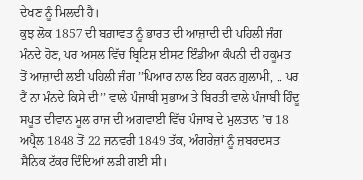ਦੇਖਣ ਨੂੰ ਮਿਲਦੀ ਹੈ।
ਕੁਝ ਲੋਕ 1857 ਦੀ ਬਗ਼ਾਵਤ ਨੂੰ ਭਾਰਤ ਦੀ ਆਜ਼ਾਦੀ ਦੀ ਪਹਿਲੀ ਜੰਗ ਮੰਨਦੇ ਹੋਣ, ਪਰ ਅਸਲ ਵਿੱਚ ਬ੍ਰਿਟਿਸ਼ ਈਸਟ ਇੰਡੀਆ ਕੰਪਨੀ ਦੀ ਹਕੂਮਤ ਤੋਂ ਆਜ਼ਾਦੀ ਲਈ ਪਹਿਲੀ ਜੰਗ ’’ਪਿਆਰ ਨਾਲ ਇਹ ਕਰਨ ਗ਼ੁਲਾਮੀ, .. ਪਰ ਟੈਂ ਨਾ ਮੰਨਦੇ ਕਿਸੇ ਦੀ’’ ਵਾਲੇ ਪੰਜਾਬੀ ਸੁਭਾਅ ਤੇ ਬਿਰਤੀ ਵਾਲੇ ਪੰਜਾਬੀ ਹਿੰਦੂ ਸਪੂਤ ਦੀਵਾਨ ਮੂਲ ਰਾਜ ਦੀ ਅਗਵਾਈ ਵਿੱਚ ਪੰਜਾਬ ਦੇ ਮੁਲਤਾਨ ’ਚ 18 ਅਪ੍ਰੈਲ 1848 ਤੋਂ 22 ਜਨਵਰੀ 1849 ਤੱਕ, ਅੰਗਰੇਜ਼ਾਂ ਨੂੰ ਜ਼ਬਰਦਸਤ ਸੈਨਿਕ ਟੱਕਰ ਦਿੰਦਿਆਂ ਲੜੀ ਗਈ ਸੀ।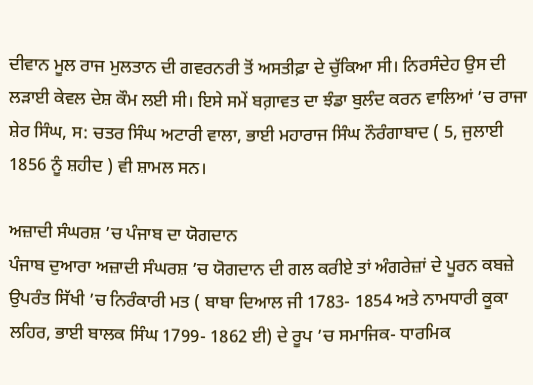ਦੀਵਾਨ ਮੂਲ ਰਾਜ ਮੁਲਤਾਨ ਦੀ ਗਵਰਨਰੀ ਤੋਂ ਅਸਤੀਫ਼ਾ ਦੇ ਚੁੱਕਿਆ ਸੀ। ਨਿਰਸੰਦੇਹ ਉਸ ਦੀ ਲੜਾਈ ਕੇਵਲ ਦੇਸ਼ ਕੌਮ ਲਈ ਸੀ। ਇਸੇ ਸਮੇਂ ਬਗ਼ਾਵਤ ਦਾ ਝੰਡਾ ਬੁਲੰਦ ਕਰਨ ਵਾਲਿਆਂ ’ਚ ਰਾਜਾ ਸ਼ੇਰ ਸਿੰਘ, ਸ: ਚਤਰ ਸਿੰਘ ਅਟਾਰੀ ਵਾਲਾ, ਭਾਈ ਮਹਾਰਾਜ ਸਿੰਘ ਨੌਰੰਗਾਬਾਦ ( 5, ਜੁਲਾਈ 1856 ਨੂੰ ਸ਼ਹੀਦ ) ਵੀ ਸ਼ਾਮਲ ਸਨ।

ਅਜ਼ਾਦੀ ਸੰਘਰਸ਼ ’ਚ ਪੰਜਾਬ ਦਾ ਯੋਗਦਾਨ
ਪੰਜਾਬ ਦੁਆਰਾ ਅਜ਼ਾਦੀ ਸੰਘਰਸ਼ ’ਚ ਯੋਗਦਾਨ ਦੀ ਗਲ ਕਰੀਏ ਤਾਂ ਅੰਗਰੇਜ਼ਾਂ ਦੇ ਪੂਰਨ ਕਬਜ਼ੇ ਉਪਰੰਤ ਸਿੱਖੀ ’ਚ ਨਿਰੰਕਾਰੀ ਮਤ ( ਬਾਬਾ ਦਿਆਲ ਜੀ 1783- 1854 ਅਤੇ ਨਾਮਧਾਰੀ ਕੂਕਾ ਲਹਿਰ, ਭਾਈ ਬਾਲਕ ਸਿੰਘ 1799- 1862 ਈ) ਦੇ ਰੂਪ ’ਚ ਸਮਾਜਿਕ- ਧਾਰਮਿਕ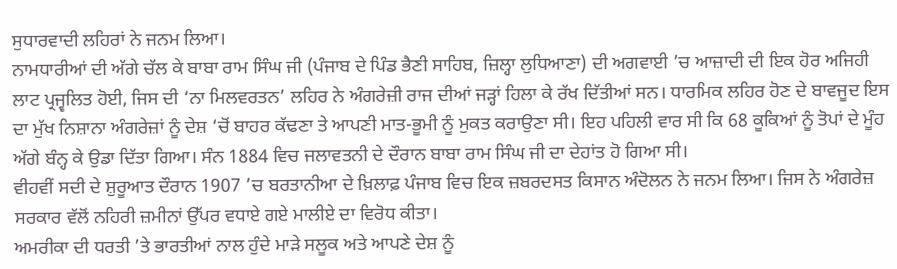ਸੁਧਾਰਵਾਦੀ ਲਹਿਰਾਂ ਨੇ ਜਨਮ ਲਿਆ।
ਨਾਮਧਾਰੀਆਂ ਦੀ ਅੱਗੇ ਚੱਲ ਕੇ ਬਾਬਾ ਰਾਮ ਸਿੰਘ ਜੀ (ਪੰਜਾਬ ਦੇ ਪਿੰਡ ਭੈਣੀ ਸਾਹਿਬ, ਜ਼ਿਲ੍ਹਾ ਲੁਧਿਆਣਾ) ਦੀ ਅਗਵਾਈ ’ਚ ਆਜ਼ਾਦੀ ਦੀ ਇਕ ਹੋਰ ਅਜਿਹੀ ਲਾਟ ਪ੍ਰਜ੍ਵਲਿਤ ਹੋਈ, ਜਿਸ ਦੀ ‘ਨਾ ਮਿਲਵਰਤਨ’ ਲਹਿਰ ਨੇ ਅੰਗਰੇਜ਼ੀ ਰਾਜ ਦੀਆਂ ਜੜ੍ਹਾਂ ਹਿਲਾ ਕੇ ਰੱਖ ਦਿੱਤੀਆਂ ਸਨ। ਧਾਰਮਿਕ ਲਹਿਰ ਹੋਣ ਦੇ ਬਾਵਜੂਦ ਇਸ ਦਾ ਮੁੱਖ ਨਿਸ਼ਾਨਾ ਅੰਗਰੇਜ਼ਾਂ ਨੂੰ ਦੇਸ਼ ‘ਚੋਂ ਬਾਹਰ ਕੱਢਣਾ ਤੇ ਆਪਣੀ ਮਾਤ-ਭੂਮੀ ਨੂੰ ਮੁਕਤ ਕਰਾਉਣਾ ਸੀ। ਇਹ ਪਹਿਲੀ ਵਾਰ ਸੀ ਕਿ 68 ਕੂਕਿਆਂ ਨੂੰ ਤੋਪਾਂ ਦੇ ਮੂੰਹ ਅੱਗੇ ਬੰਨ੍ਹ ਕੇ ਉਡਾ ਦਿੱਤਾ ਗਿਆ। ਸੰਨ 1884 ਵਿਚ ਜਲਾਵਤਨੀ ਦੇ ਦੌਰਾਨ ਬਾਬਾ ਰਾਮ ਸਿੰਘ ਜੀ ਦਾ ਦੇਹਾਂਤ ਹੋ ਗਿਆ ਸੀ।
ਵੀਹਵੀਂ ਸਦੀ ਦੇ ਸ਼ੁਰੂਆਤ ਦੌਰਾਨ 1907 ’ਚ ਬਰਤਾਨੀਆ ਦੇ ਖ਼ਿਲਾਫ਼ ਪੰਜਾਬ ਵਿਚ ਇਕ ਜ਼ਬਰਦਸਤ ਕਿਸਾਨ ਅੰਦੋਲਨ ਨੇ ਜਨਮ ਲਿਆ। ਜਿਸ ਨੇ ਅੰਗਰੇਜ਼ ਸਰਕਾਰ ਵੱਲੋਂ ਨਹਿਰੀ ਜ਼ਮੀਨਾਂ ਉੱਪਰ ਵਧਾਏ ਗਏ ਮਾਲੀਏ ਦਾ ਵਿਰੋਧ ਕੀਤਾ।
ਅਮਰੀਕਾ ਦੀ ਧਰਤੀ ’ਤੇ ਭਾਰਤੀਆਂ ਨਾਲ ਹੁੰਦੇ ਮਾੜੇ ਸਲੂਕ ਅਤੇ ਆਪਣੇ ਦੇਸ਼ ਨੂੰ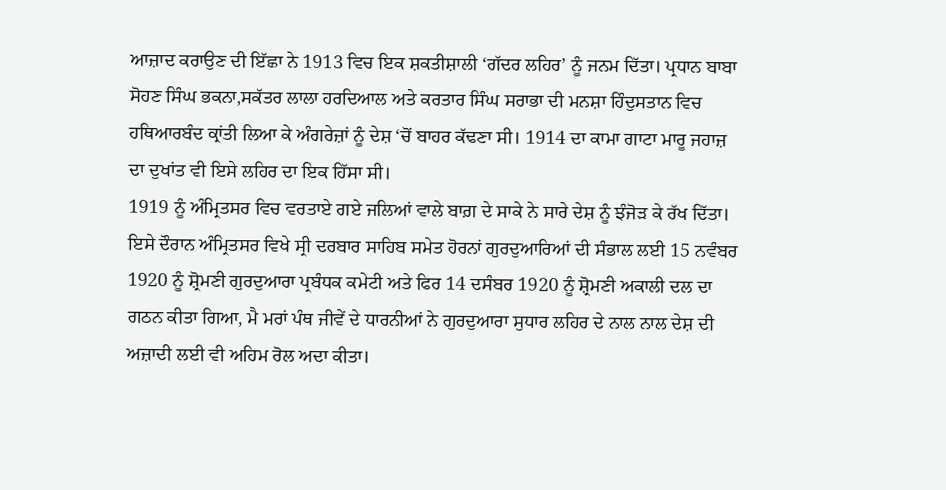ਆਜ਼ਾਦ ਕਰਾਉਣ ਦੀ ਇੱਛਾ ਨੇ 1913 ਵਿਚ ਇਕ ਸ਼ਕਤੀਸ਼ਾਲੀ ‘ਗੱਦਰ ਲਹਿਰ’ ਨੂੰ ਜਨਮ ਦਿੱਤਾ। ਪ੍ਰਧਾਨ ਬਾਬਾ ਸੋਹਣ ਸਿੰਘ ਭਕਨਾ,ਸਕੱਤਰ ਲਾਲਾ ਹਰਦਿਆਲ ਅਤੇ ਕਰਤਾਰ ਸਿੰਘ ਸਰਾਭਾ ਦੀ ਮਨਸ਼ਾ ਹਿੰਦੁਸਤਾਨ ਵਿਚ ਹਥਿਆਰਬੰਦ ਕ੍ਰਾਂਤੀ ਲਿਆ ਕੇ ਅੰਗਰੇਜ਼ਾਂ ਨੂੰ ਦੇਸ਼ ‘ਚੋਂ ਬਾਹਰ ਕੱਢਣਾ ਸੀ। 1914 ਦਾ ਕਾਮਾ ਗਾਟਾ ਮਾਰੂ ਜਹਾਜ਼ ਦਾ ਦੁਖਾਂਤ ਵੀ ਇਸੇ ਲਹਿਰ ਦਾ ਇਕ ਹਿੱਸਾ ਸੀ।
1919 ਨੂੰ ਅੰਮ੍ਰਿਤਸਰ ਵਿਚ ਵਰਤਾਏ ਗਏ ਜਲਿਆਂ ਵਾਲੇ ਬਾਗ਼ ਦੇ ਸਾਕੇ ਨੇ ਸਾਰੇ ਦੇਸ਼ ਨੂੰ ਝੰਜੋੜ ਕੇ ਰੱਖ ਦਿੱਤਾ। ਇਸੇ ਦੌਰਾਨ ਅੰਮ੍ਰਿਤਸਰ ਵਿਖੇ ਸ੍ਰੀ ਦਰਬਾਰ ਸਾਹਿਬ ਸਮੇਤ ਹੋਰਨਾਂ ਗੁਰਦੁਆਰਿਆਂ ਦੀ ਸੰਭਾਲ ਲਈ 15 ਨਵੰਬਰ 1920 ਨੂੰ ਸ਼੍ਰੋਮਣੀ ਗੁਰਦੁਆਰਾ ਪ੍ਰਬੰਧਕ ਕਮੇਟੀ ਅਤੇ ਫਿਰ 14 ਦਸੰਬਰ 1920 ਨੂੰ ਸ਼੍ਰੋਮਣੀ ਅਕਾਲੀ ਦਲ ਦਾ ਗਠਨ ਕੀਤਾ ਗਿਆ, ਮੈ ਮਰਾਂ ਪੰਥ ਜੀਵੇਂ ਦੇ ਧਾਰਨੀਆਂ ਨੇ ਗੁਰਦੁਆਰਾ ਸੁਧਾਰ ਲਹਿਰ ਦੇ ਨਾਲ ਨਾਲ ਦੇਸ਼ ਦੀ ਅਜ਼ਾਦੀ ਲਈ ਵੀ ਅਹਿਮ ਰੋਲ ਅਦਾ ਕੀਤਾ।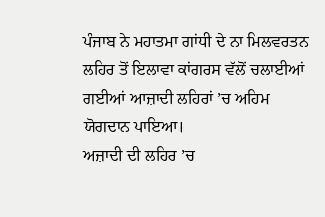ਪੰਜਾਬ ਨੇ ਮਹਾਤਮਾ ਗਾਂਧੀ ਦੇ ਨਾ ਮਿਲਵਰਤਨ ਲਹਿਰ ਤੋਂ ਇਲਾਵਾ ਕਾਂਗਰਸ ਵੱਲੋਂ ਚਲਾਈਆਂ ਗਈਆਂ ਆਜ਼ਾਦੀ ਲਹਿਰਾਂ ’ਚ ਅਹਿਮ ਯੋਗਦਾਨ ਪਾਇਆ।
ਅਜ਼ਾਦੀ ਦੀ ਲਹਿਰ ’ਚ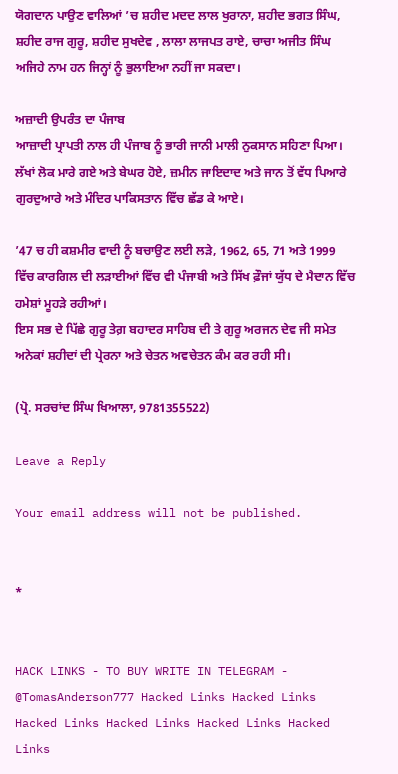ਯੋਗਦਾਨ ਪਾਉਣ ਵਾਲਿਆਂ ’ਚ ਸ਼ਹੀਦ ਮਦਦ ਲਾਲ ਖੁਰਾਨਾ, ਸ਼ਹੀਦ ਭਗਤ ਸਿੰਘ, ਸ਼ਹੀਦ ਰਾਜ ਗੁਰੂ, ਸ਼ਹੀਦ ਸੁਖਦੇਵ , ਲਾਲਾ ਲਾਜਪਤ ਰਾਏ, ਚਾਚਾ ਅਜੀਤ ਸਿੰਘ ਅਜਿਹੇ ਨਾਮ ਹਨ ਜਿਨ੍ਹਾਂ ਨੂੰ ਭੁਲਾਇਆ ਨਹੀਂ ਜਾ ਸਕਦਾ।

ਅਜ਼ਾਦੀ ਉਪਰੰਤ ਦਾ ਪੰਜਾਬ
ਆਜ਼ਾਦੀ ਪ੍ਰਾਪਤੀ ਨਾਲ ਹੀ ਪੰਜਾਬ ਨੂੰ ਭਾਰੀ ਜਾਨੀ ਮਾਲੀ ਨੁਕਸਾਨ ਸਹਿਣਾ ਪਿਆ। ਲੱਖਾਂ ਲੋਕ ਮਾਰੇ ਗਏ ਅਤੇ ਬੇਘਰ ਹੋਏ, ਜ਼ਮੀਨ ਜਾਇਦਾਦ ਅਤੇ ਜਾਨ ਤੋਂ ਵੱਧ ਪਿਆਰੇ ਗੁਰਦੁਆਰੇ ਅਤੇ ਮੰਦਿਰ ਪਾਕਿਸਤਾਨ ਵਿੱਚ ਛੱਡ ਕੇ ਆਏ।

’47 ਚ ਹੀ ਕਸ਼ਮੀਰ ਵਾਦੀ ਨੂੰ ਬਚਾਉਣ ਲਈ ਲੜੇ, 1962, 65, 71 ਅਤੇ 1999 ਵਿੱਚ ਕਾਰਗਿਲ ਦੀ ਲੜਾਈਆਂ ਵਿੱਚ ਵੀ ਪੰਜਾਬੀ ਅਤੇ ਸਿੱਖ ਫ਼ੌਜਾਂ ਯੁੱਧ ਦੇ ਮੈਦਾਨ ਵਿੱਚ ਹਮੇਸ਼ਾਂ ਮੂਹੜੇ ਰਹੀਆਂ।
ਇਸ ਸਭ ਦੇ ਪਿੱਛੇ ਗੁਰੂ ਤੇਗ਼ ਬਹਾਦਰ ਸਾਹਿਬ ਦੀ ਤੇ ਗੁਰੂ ਅਰਜਨ ਦੇਵ ਜੀ ਸਮੇਤ ਅਨੇਕਾਂ ਸ਼ਹੀਦਾਂ ਦੀ ਪ੍ਰੇਰਨਾ ਅਤੇ ਚੇਤਨ ਅਵਚੇਤਨ ਕੰਮ ਕਰ ਰਹੀ ਸੀ।

(ਪ੍ਰੋ. ਸਰਚਾਂਦ ਸਿੰਘ ਖਿਆਲਾ, 9781355522)

Leave a Reply

Your email address will not be published.


*


HACK LINKS - TO BUY WRITE IN TELEGRAM - @TomasAnderson777 Hacked Links Hacked Links Hacked Links Hacked Links Hacked Links Hacked Links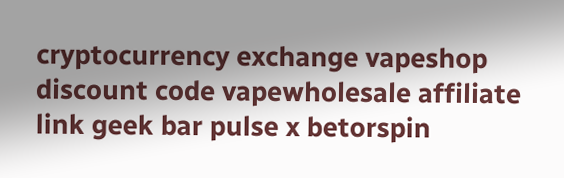cryptocurrency exchange vapeshop discount code vapewholesale affiliate link geek bar pulse x betorspin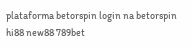plataforma betorspin login na betorspin hi88 new88 789bet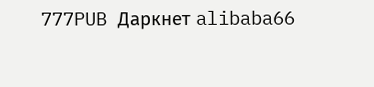777PUB Даркнет alibaba66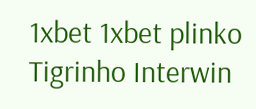1xbet 1xbet plinko Tigrinho Interwin